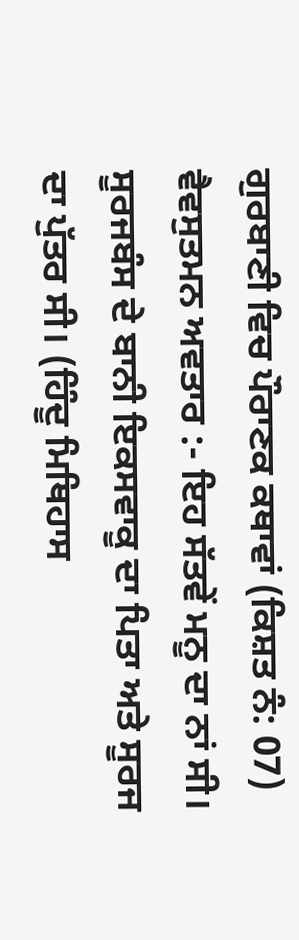ਗੁਰਬਾਣੀ ਵਿਚ ਪੌਰਾਣਕ ਕਥਾਵਾਂ (ਕਿਸ਼ਤ ਨੰ: 07)
ਵੈਵਸੁਤਮਨ ਅਵਤਾਰ :- ਇਹ ਸੱਤਵੇਂ ਮਨੂ ਦਾ ਨਾਂ ਸੀ। ਸੂਰਜਬੰਸ ਦੇ ਬਾਨੀ ਇਕਸਵਾਕੂ ਦਾ ਪਿਤਾ ਅਤੇ ਸੂਰਜ ਦਾ ਪੁੱਤਰ ਸੀ। (ਹਿੰਦੂ ਮਿਥਿਹਾਸ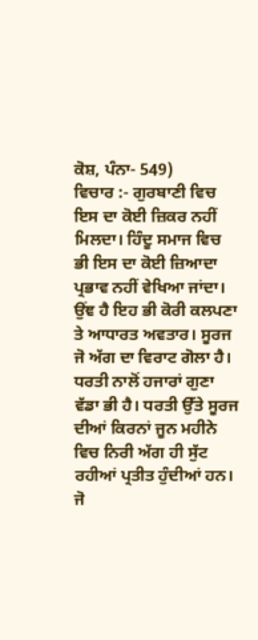ਕੋਸ਼, ਪੰਨਾ- 549)
ਵਿਚਾਰ :- ਗੁਰਬਾਣੀ ਵਿਚ ਇਸ ਦਾ ਕੋਈ ਜ਼ਿਕਰ ਨਹੀਂ ਮਿਲਦਾ। ਹਿੰਦੂ ਸਮਾਜ ਵਿਚ ਭੀ ਇਸ ਦਾ ਕੋਈ ਜ਼ਿਆਦਾ ਪ੍ਰਭਾਵ ਨਹੀਂ ਵੇਖਿਆ ਜਾਂਦਾ। ਉਂਞ ਹੈ ਇਹ ਭੀ ਕੋਰੀ ਕਲਪਣਾ ਤੇ ਆਧਾਰਤ ਅਵਤਾਰ। ਸੂਰਜ ਜੋ ਅੱਗ ਦਾ ਵਿਰਾਟ ਗੋਲਾ ਹੈ। ਧਰਤੀ ਨਾਲੋਂ ਹਜਾਰਾਂ ਗੁਣਾ ਵੱਡਾ ਭੀ ਹੈ। ਧਰਤੀ ਉੱਤੇ ਸੂਰਜ ਦੀਆਂ ਕਿਰਨਾਂ ਜੂਨ ਮਹੀਨੇ ਵਿਚ ਨਿਰੀ ਅੱਗ ਹੀ ਸੁੱਟ ਰਹੀਆਂ ਪ੍ਰਤੀਤ ਹੁੰਦੀਆਂ ਹਨ। ਜੋ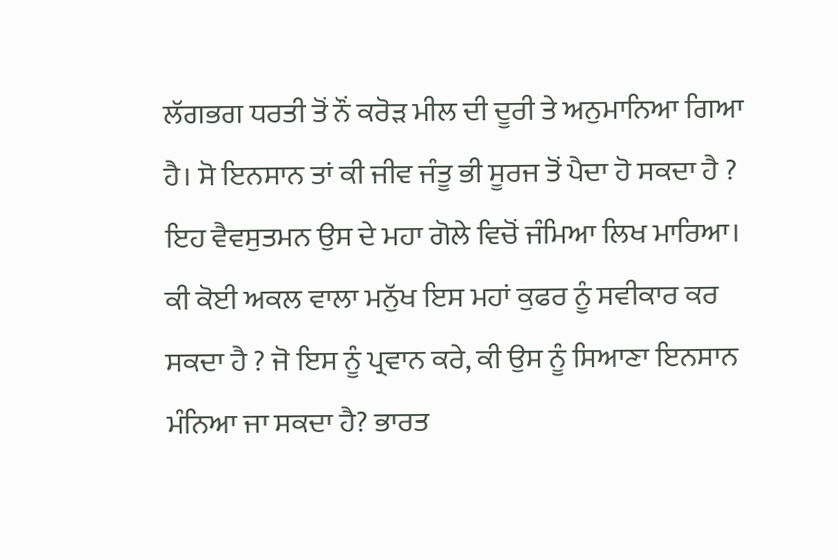ਲੱਗਭਗ ਧਰਤੀ ਤੋਂ ਨੌਂ ਕਰੋੜ ਮੀਲ ਦੀ ਦੂਰੀ ਤੇ ਅਨੁਮਾਨਿਆ ਗਿਆ ਹੈ। ਸੋ ਇਨਸਾਨ ਤਾਂ ਕੀ ਜੀਵ ਜੰਤੂ ਭੀ ਸੂਰਜ ਤੋਂ ਪੈਦਾ ਹੋ ਸਕਦਾ ਹੈ ? ਇਹ ਵੈਵਸੁਤਮਨ ਉਸ ਦੇ ਮਹਾ ਗੋਲੇ ਵਿਚੋਂ ਜੰਮਿਆ ਲਿਖ ਮਾਰਿਆ। ਕੀ ਕੋਈ ਅਕਲ ਵਾਲਾ ਮਨੁੱਖ ਇਸ ਮਹਾਂ ਕੁਫਰ ਨੂੰ ਸਵੀਕਾਰ ਕਰ ਸਕਦਾ ਹੈ ? ਜੋ ਇਸ ਨੂੰ ਪ੍ਰਵਾਨ ਕਰੇ, ਕੀ ਉਸ ਨੂੰ ਸਿਆਣਾ ਇਨਸਾਨ ਮੰਨਿਆ ਜਾ ਸਕਦਾ ਹੈ? ਭਾਰਤ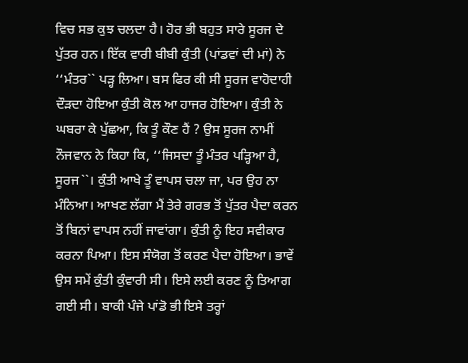ਵਿਚ ਸਭ ਕੁਝ ਚਲਦਾ ਹੈ। ਹੋਰ ਭੀ ਬਹੁਤ ਸਾਰੇ ਸੂਰਜ ਦੇ ਪੁੱਤਰ ਹਨ। ਇੱਕ ਵਾਰੀ ਬੀਬੀ ਕੁੰਤੀ (ਪਾਂਡਵਾਂ ਦੀ ਮਾਂ) ਨੇ ‘‘ਮੰਤਰ`` ਪੜ੍ਹ ਲਿਆ। ਬਸ ਫਿਰ ਕੀ ਸੀ ਸੂਰਜ ਵਾਹੋਦਾਹੀ ਦੌੜਦਾ ਹੋਇਆ ਕੁੰਤੀ ਕੋਲ ਆ ਹਾਜਰ ਹੋਇਆ। ਕੁੰਤੀ ਨੇ ਘਬਰਾ ਕੇ ਪੁੱਛਆ, ਕਿ ਤੂੰ ਕੌਣ ਹੈਂ ? ਉਸ ਸੂਰਜ ਨਾਮੀਂ ਨੌਜਵਾਨ ਨੇ ਕਿਹਾ ਕਿ, ‘‘ਜਿਸਦਾ ਤੂੰ ਮੰਤਰ ਪੜ੍ਹਿਆ ਹੈ, ਸੂਰਜ``। ਕੁੰਤੀ ਆਖੇ ਤੂੰ ਵਾਪਸ ਚਲਾ ਜਾ, ਪਰ ਉਹ ਨਾ ਮੰਨਿਆ। ਆਖਣ ਲੱਗਾ ਮੈਂ ਤੇਰੇ ਗਰਭ ਤੋਂ ਪੁੱਤਰ ਪੈਦਾ ਕਰਨ ਤੋਂ ਬਿਨਾਂ ਵਾਪਸ ਨਹੀਂ ਜਾਵਾਂਗਾ। ਕੁੰਤੀ ਨੂੰ ਇਹ ਸਵੀਕਾਰ ਕਰਨਾ ਪਿਆ। ਇਸ ਸੰਯੋਗ ਤੋਂ ਕਰਣ ਪੈਦਾ ਹੋਇਆ। ਭਾਵੇਂ ਉਸ ਸਮੇਂ ਕੁੰਤੀ ਕੁੰਵਾਰੀ ਸੀ। ਇਸੇ ਲਈ ਕਰਣ ਨੂੰ ਤਿਆਗ ਗਈ ਸੀ। ਬਾਕੀ ਪੰਜੇ ਪਾਂਡੋ ਭੀ ਇਸੇ ਤਰ੍ਹਾਂ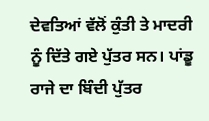ਦੇਵਤਿਆਂ ਵੱਲੋਂ ਕੁੰਤੀ ਤੇ ਮਾਦਰੀ ਨੂੰ ਦਿੱਤੇ ਗਏ ਪੁੱਤਰ ਸਨ। ਪਾਂਡੂ ਰਾਜੇ ਦਾ ਬਿੰਦੀ ਪੁੱਤਰ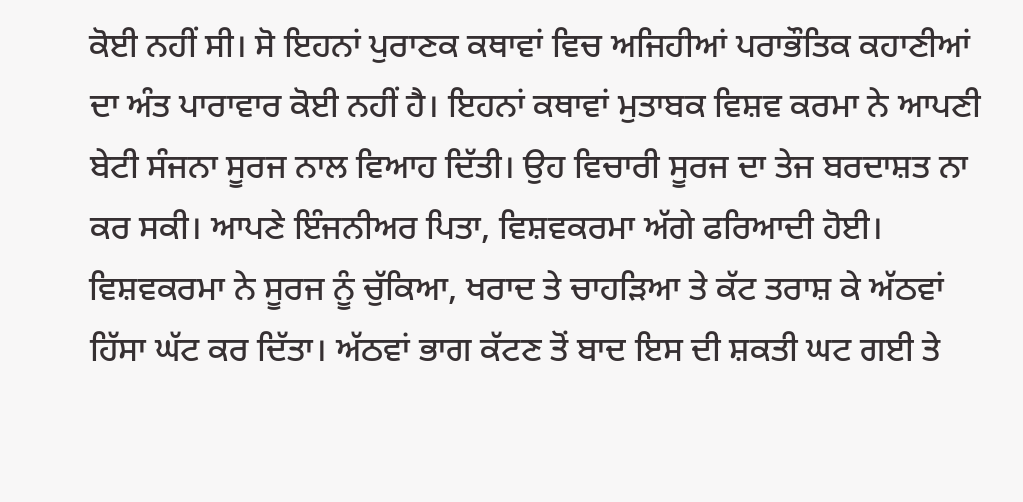ਕੋਈ ਨਹੀਂ ਸੀ। ਸੋ ਇਹਨਾਂ ਪੁਰਾਣਕ ਕਥਾਵਾਂ ਵਿਚ ਅਜਿਹੀਆਂ ਪਰਾਭੌਤਿਕ ਕਹਾਣੀਆਂ ਦਾ ਅੰਤ ਪਾਰਾਵਾਰ ਕੋਈ ਨਹੀਂ ਹੈ। ਇਹਨਾਂ ਕਥਾਵਾਂ ਮੁਤਾਬਕ ਵਿਸ਼ਵ ਕਰਮਾ ਨੇ ਆਪਣੀ ਬੇਟੀ ਸੰਜਨਾ ਸੂਰਜ ਨਾਲ ਵਿਆਹ ਦਿੱਤੀ। ਉਹ ਵਿਚਾਰੀ ਸੂਰਜ ਦਾ ਤੇਜ ਬਰਦਾਸ਼ਤ ਨਾ ਕਰ ਸਕੀ। ਆਪਣੇ ਇੰਜਨੀਅਰ ਪਿਤਾ, ਵਿਸ਼ਵਕਰਮਾ ਅੱਗੇ ਫਰਿਆਦੀ ਹੋਈ। ਵਿਸ਼ਵਕਰਮਾ ਨੇ ਸੂਰਜ ਨੂੰ ਚੁੱਕਿਆ, ਖਰਾਦ ਤੇ ਚਾਹੜਿਆ ਤੇ ਕੱਟ ਤਰਾਸ਼ ਕੇ ਅੱਠਵਾਂ ਹਿੱਸਾ ਘੱਟ ਕਰ ਦਿੱਤਾ। ਅੱਠਵਾਂ ਭਾਗ ਕੱਟਣ ਤੋਂ ਬਾਦ ਇਸ ਦੀ ਸ਼ਕਤੀ ਘਟ ਗਈ ਤੇ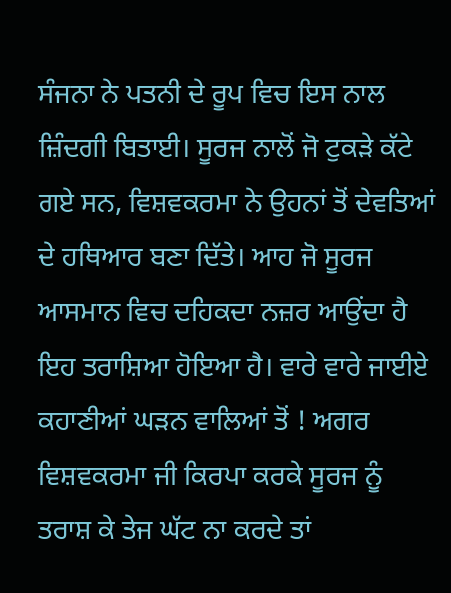ਸੰਜਨਾ ਨੇ ਪਤਨੀ ਦੇ ਰੂਪ ਵਿਚ ਇਸ ਨਾਲ ਜ਼ਿੰਦਗੀ ਬਿਤਾਈ। ਸੂਰਜ ਨਾਲੋਂ ਜੋ ਟੁਕੜੇ ਕੱਟੇ ਗਏ ਸਨ, ਵਿਸ਼ਵਕਰਮਾ ਨੇ ਉਹਨਾਂ ਤੋਂ ਦੇਵਤਿਆਂ ਦੇ ਹਥਿਆਰ ਬਣਾ ਦਿੱਤੇ। ਆਹ ਜੋ ਸੂਰਜ ਆਸਮਾਨ ਵਿਚ ਦਹਿਕਦਾ ਨਜ਼ਰ ਆਉਂਦਾ ਹੈ ਇਹ ਤਰਾਸ਼ਿਆ ਹੋਇਆ ਹੈ। ਵਾਰੇ ਵਾਰੇ ਜਾਈਏ ਕਹਾਣੀਆਂ ਘੜਨ ਵਾਲਿਆਂ ਤੋਂ ! ਅਗਰ ਵਿਸ਼ਵਕਰਮਾ ਜੀ ਕਿਰਪਾ ਕਰਕੇ ਸੂਰਜ ਨੂੰ ਤਰਾਸ਼ ਕੇ ਤੇਜ ਘੱਟ ਨਾ ਕਰਦੇ ਤਾਂ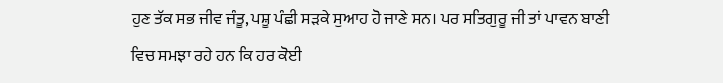ਹੁਣ ਤੱਕ ਸਭ ਜੀਵ ਜੰਤੂ, ਪਸ਼ੂ ਪੰਛੀ ਸੜਕੇ ਸੁਆਹ ਹੋ ਜਾਣੇ ਸਨ। ਪਰ ਸਤਿਗੁਰੂ ਜੀ ਤਾਂ ਪਾਵਨ ਬਾਣੀ ਵਿਚ ਸਮਝਾ ਰਹੇ ਹਨ ਕਿ ਹਰ ਕੋਈ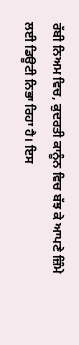ਰੱਬੀ ਨਿਅਮ ਵਿਚ, ਕੁਦਰਤੀ ਕਾਨੂੰਨ ਵਿਚ ਬੱਝ ਕੇ ਆਪਣੇ ਜ਼ਿੰਮੇ ਲਈ ਡਿਊਟੀ ਨਿਭਾ ਰਿਹਾ ਹੈ। ਇਸ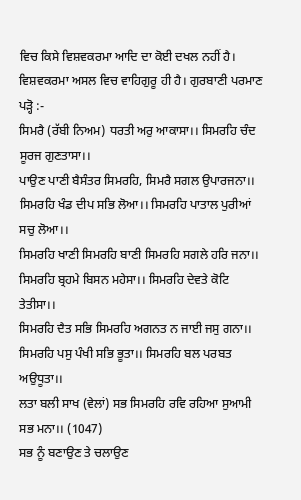ਵਿਚ ਕਿਸੇ ਵਿਸ਼ਵਕਰਮਾ ਆਦਿ ਦਾ ਕੋਈ ਦਖਲ ਨਹੀਂ ਹੈ। ਵਿਸ਼ਵਕਰਮਾ ਅਸਲ ਵਿਚ ਵਾਹਿਗੁਰੂ ਹੀ ਹੈ। ਗੁਰਬਾਣੀ ਪਰਮਾਣ ਪੜ੍ਹੋ :-
ਸਿਮਰੈ (ਰੱਬੀ ਨਿਅਮ) ਧਰਤੀ ਅਰੁ ਆਕਾਸਾ।। ਸਿਮਰਹਿ ਚੰਦ ਸੂਰਜ ਗੁਣਤਾਸਾ।।
ਪਾਉਣ ਪਾਣੀ ਬੈਸੰਤਰ ਸਿਮਰਹਿ, ਸਿਮਰੈ ਸਗਲ ਉਪਾਰਜਨਾ।।
ਸਿਮਰਹਿ ਖੰਡ ਦੀਪ ਸਭਿ ਲੋਆ।। ਸਿਮਰਹਿ ਪਾਤਾਲ ਪੁਰੀਆਂ ਸਚੁ ਲੋਆ।।
ਸਿਮਰਹਿ ਖਾਣੀ ਸਿਮਰਹਿ ਬਾਣੀ ਸਿਮਰਹਿ ਸਗਲੇ ਹਰਿ ਜਨਾ।।
ਸਿਮਰਹਿ ਬ੍ਰਹਮੇ ਬਿਸਨ ਮਹੇਸਾ।। ਸਿਮਰਹਿ ਦੇਵਤੇ ਕੋਟਿ ਤੇਤੀਸਾ।।
ਸਿਮਰਹਿ ਦੈਤ ਸਭਿ ਸਿਮਰਹਿ ਅਗਨਤ ਨ ਜਾਈ ਜਸੁ ਗਨਾ।।
ਸਿਮਰਹਿ ਪਸੁ ਪੰਖੀ ਸਭਿ ਭੂਤਾ।। ਸਿਮਰਹਿ ਬਲ ਪਰਬਤ ਅਉਧੂਤਾ।।
ਲਤਾ ਬਲੀ ਸਾਖ (ਵੇਲਾਂ) ਸਭ ਸਿਮਰਹਿ ਰਵਿ ਰਹਿਆ ਸੁਆਮੀ ਸਭ ਮਨਾ।। (1047)
ਸਭ ਨੂੰ ਬਣਾਉਣ ਤੇ ਚਲਾਉਣ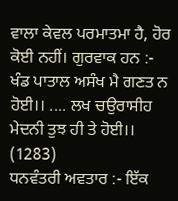ਵਾਲਾ ਕੇਵਲ ਪਰਮਾਤਮਾ ਹੈ, ਹੋਰ ਕੋਈ ਨਹੀਂ। ਗੁਰਵਾਕ ਹਨ :-
ਖੰਡ ਪਾਤਾਲ ਅਸੰਖ ਮੈ ਗਣਤ ਨ ਹੋਈ।। .... ਲਖ ਚਉਰਾਸੀਹ ਮੇਦਨੀ ਤੁਝ ਹੀ ਤੇ ਹੋਈ।। (1283)
ਧਨਵੰਤਰੀ ਅਵਤਾਰ :- ਇੱਕ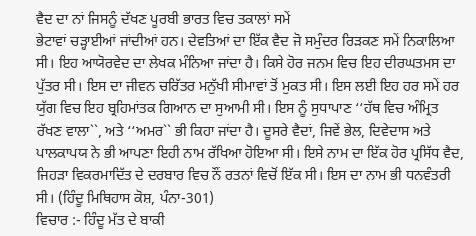ਵੈਦ ਦਾ ਨਾਂ ਜਿਸਨੂੰ ਦੱਖਣ ਪੂਰਬੀ ਭਾਰਤ ਵਿਚ ਤਕਾਲਾਂ ਸਮੇਂ
ਭੇਟਾਵਾਂ ਚੜ੍ਹਾਈਆਂ ਜਾਂਦੀਆਂ ਹਨ। ਦੇਵਤਿਆਂ ਦਾ ਇੱਕ ਵੈਦ ਜੋ ਸਮੁੰਦਰ ਰਿੜਕਣ ਸਮੇਂ ਨਿਕਾਲਿਆ ਸੀ। ਇਹ ਆਯੋਰਵੇਦ ਦਾ ਲੇਖਕ ਮੰਨਿਆ ਜਾਂਦਾ ਹੈ। ਕਿਸੇ ਹੋਰ ਜਨਮ ਵਿਚ ਇਹ ਦੀਰਘਤਮਸ ਦਾ ਪੁੱਤਰ ਸੀ। ਇਸ ਦਾ ਜੀਵਨ ਚਰਿੱਤਰ ਮਨੁੱਖੀ ਸੀਮਾਵਾਂ ਤੋਂ ਮੁਕਤ ਸੀ। ਇਸ ਲਈ ਇਹ ਹਰ ਸਮੇਂ ਹਰ ਯੁੱਗ ਵਿਚ ਇਹ ਬ੍ਰਹਿਮਾਂਤਕ ਗਿਆਨ ਦਾ ਸੁਆਮੀ ਸੀ। ਇਸ ਨੂੰ ਸੁਧਾਪਾਣ ‘‘ਹੱਥ ਵਿਚ ਅੰਮ੍ਰਿਤ ਰੱਖਣ ਵਾਲਾ``, ਅਤੇ ‘‘ਅਮਰ`` ਭੀ ਕਿਹਾ ਜਾਂਦਾ ਹੈ। ਦੂਸਰੇ ਵੈਦਾਂ, ਜਿਵੇਂ ਭੇਲ, ਦਿਵੇਦਾਸ ਅਤੇ ਪਾਲਕਾਪਯ ਨੇ ਭੀ ਆਪਣਾ ਇਹੀ ਨਾਮ ਰੱਖਿਆ ਹੋਇਆ ਸੀ। ਇਸੇ ਨਾਮ ਦਾ ਇੱਕ ਹੋਰ ਪ੍ਰਸਿੱਧ ਵੈਦ, ਜਿਹੜਾ ਵਿਕਰਮਾਦਿੱਤ ਦੇ ਦਰਬਾਰ ਵਿਚ ਨੌਂ ਰਤਨਾਂ ਵਿਚੋਂ ਇੱਕ ਸੀ। ਇਸ ਦਾ ਨਾਮ ਭੀ ਧਨਵੰਤਰੀ ਸੀ। (ਹਿੰਦੂ ਮਿਥਿਹਾਸ ਕੋਸ਼, ਪੰਨਾ-301)
ਵਿਚਾਰ :- ਹਿੰਦੂ ਮੱਤ ਦੇ ਬਾਕੀ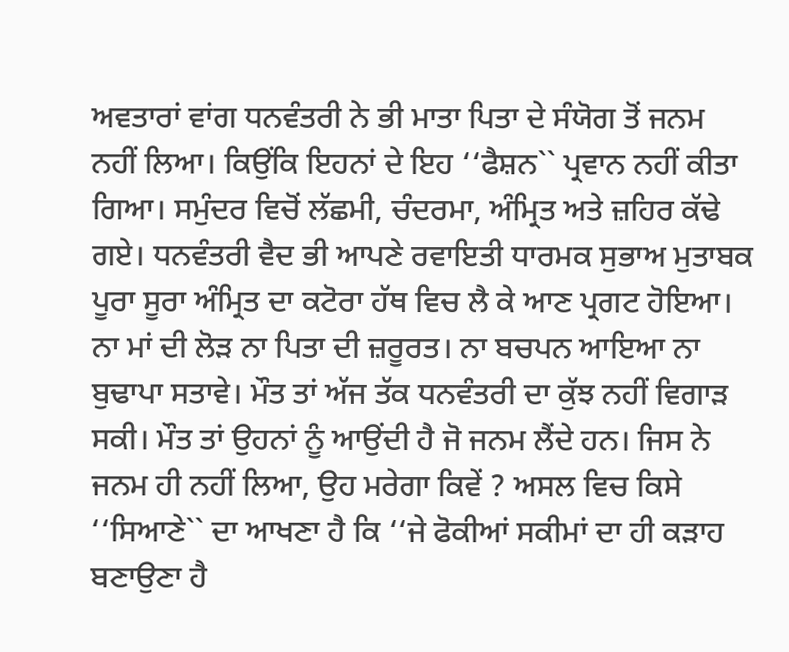ਅਵਤਾਰਾਂ ਵਾਂਗ ਧਨਵੰਤਰੀ ਨੇ ਭੀ ਮਾਤਾ ਪਿਤਾ ਦੇ ਸੰਯੋਗ ਤੋਂ ਜਨਮ ਨਹੀਂ ਲਿਆ। ਕਿਉਂਕਿ ਇਹਨਾਂ ਦੇ ਇਹ ‘‘ਫੈਸ਼ਨ`` ਪ੍ਰਵਾਨ ਨਹੀਂ ਕੀਤਾ ਗਿਆ। ਸਮੁੰਦਰ ਵਿਚੋਂ ਲੱਛਮੀ, ਚੰਦਰਮਾ, ਅੰਮ੍ਰਿਤ ਅਤੇ ਜ਼ਹਿਰ ਕੱਢੇ ਗਏ। ਧਨਵੰਤਰੀ ਵੈਦ ਭੀ ਆਪਣੇ ਰਵਾਇਤੀ ਧਾਰਮਕ ਸੁਭਾਅ ਮੁਤਾਬਕ ਪੂਰਾ ਸੂਰਾ ਅੰਮ੍ਰਿਤ ਦਾ ਕਟੋਰਾ ਹੱਥ ਵਿਚ ਲੈ ਕੇ ਆਣ ਪ੍ਰਗਟ ਹੋਇਆ। ਨਾ ਮਾਂ ਦੀ ਲੋੜ ਨਾ ਪਿਤਾ ਦੀ ਜ਼ਰੂਰਤ। ਨਾ ਬਚਪਨ ਆਇਆ ਨਾ ਬੁਢਾਪਾ ਸਤਾਵੇ। ਮੌਤ ਤਾਂ ਅੱਜ ਤੱਕ ਧਨਵੰਤਰੀ ਦਾ ਕੁੱਝ ਨਹੀਂ ਵਿਗਾੜ ਸਕੀ। ਮੌਤ ਤਾਂ ਉਹਨਾਂ ਨੂੰ ਆਉਂਦੀ ਹੈ ਜੋ ਜਨਮ ਲੈਂਦੇ ਹਨ। ਜਿਸ ਨੇ ਜਨਮ ਹੀ ਨਹੀਂ ਲਿਆ, ਉਹ ਮਰੇਗਾ ਕਿਵੇਂ ? ਅਸਲ ਵਿਚ ਕਿਸੇ ‘‘ਸਿਆਣੇ`` ਦਾ ਆਖਣਾ ਹੈ ਕਿ ‘‘ਜੇ ਫੋਕੀਆਂ ਸਕੀਮਾਂ ਦਾ ਹੀ ਕੜਾਹ ਬਣਾਉਣਾ ਹੈ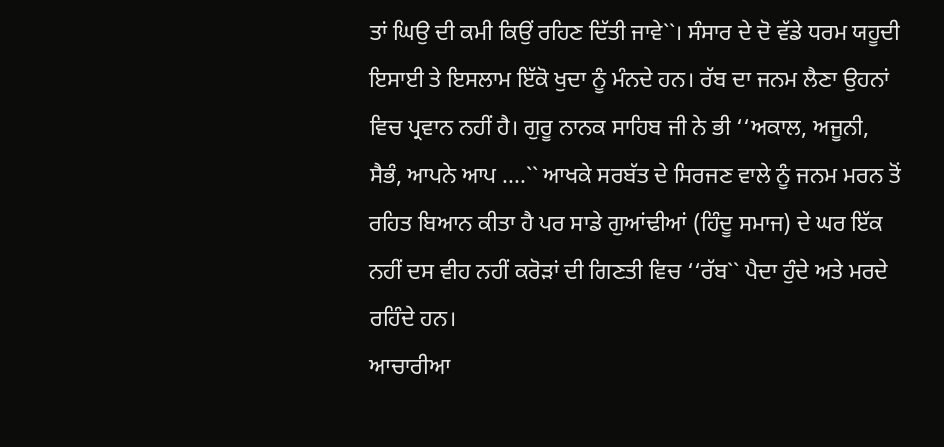ਤਾਂ ਘਿਉ ਦੀ ਕਮੀ ਕਿਉਂ ਰਹਿਣ ਦਿੱਤੀ ਜਾਵੇ``। ਸੰਸਾਰ ਦੇ ਦੋ ਵੱਡੇ ਧਰਮ ਯਹੂਦੀ ਇਸਾਈ ਤੇ ਇਸਲਾਮ ਇੱਕੋ ਖੁਦਾ ਨੂੰ ਮੰਨਦੇ ਹਨ। ਰੱਬ ਦਾ ਜਨਮ ਲੈਣਾ ਉਹਨਾਂ ਵਿਚ ਪ੍ਰਵਾਨ ਨਹੀਂ ਹੈ। ਗੁਰੂ ਨਾਨਕ ਸਾਹਿਬ ਜੀ ਨੇ ਭੀ ‘‘ਅਕਾਲ, ਅਜੂਨੀ, ਸੈਭੰ, ਆਪਨੇ ਆਪ ....`` ਆਖਕੇ ਸਰਬੱਤ ਦੇ ਸਿਰਜਣ ਵਾਲੇ ਨੂੰ ਜਨਮ ਮਰਨ ਤੋਂ ਰਹਿਤ ਬਿਆਨ ਕੀਤਾ ਹੈ ਪਰ ਸਾਡੇ ਗੁਆਂਢੀਆਂ (ਹਿੰਦੂ ਸਮਾਜ) ਦੇ ਘਰ ਇੱਕ ਨਹੀਂ ਦਸ ਵੀਹ ਨਹੀਂ ਕਰੋੜਾਂ ਦੀ ਗਿਣਤੀ ਵਿਚ ‘‘ਰੱਬ`` ਪੈਦਾ ਹੁੰਦੇ ਅਤੇ ਮਰਦੇ ਰਹਿੰਦੇ ਹਨ।
ਆਚਾਰੀਆ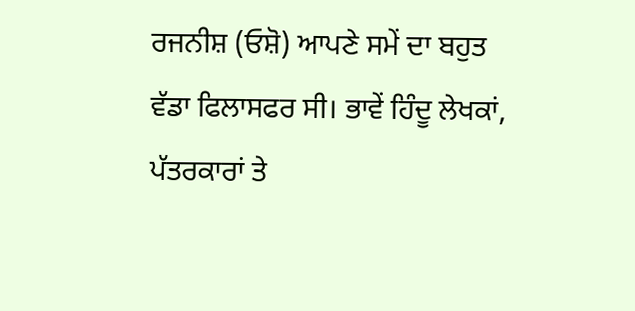ਰਜਨੀਸ਼ (ਓਸ਼ੋ) ਆਪਣੇ ਸਮੇਂ ਦਾ ਬਹੁਤ ਵੱਡਾ ਫਿਲਾਸਫਰ ਸੀ। ਭਾਵੇਂ ਹਿੰਦੂ ਲੇਖਕਾਂ, ਪੱਤਰਕਾਰਾਂ ਤੇ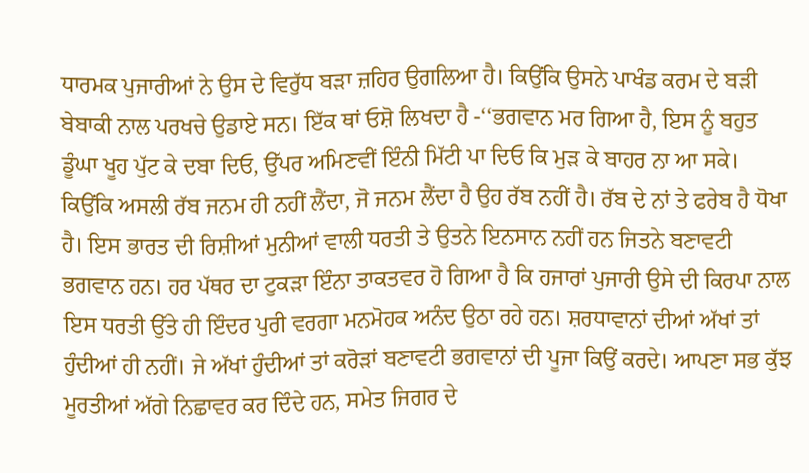ਧਾਰਮਕ ਪੁਜਾਰੀਆਂ ਨੇ ਉਸ ਦੇ ਵਿਰੁੱਧ ਬੜਾ ਜ਼ਹਿਰ ਉਗਲਿਆ ਹੈ। ਕਿਉਂਕਿ ਉਸਨੇ ਪਾਖੰਡ ਕਰਮ ਦੇ ਬੜੀ ਬੇਬਾਕੀ ਨਾਲ ਪਰਖਚੇ ਉਡਾਏ ਸਨ। ਇੱਕ ਥਾਂ ਓਸ਼ੋ ਲਿਖਦਾ ਹੈ -‘‘ਭਗਵਾਨ ਮਰ ਗਿਆ ਹੈ, ਇਸ ਨੂੰ ਬਹੁਤ ਡੂੰਘਾ ਖੂਹ ਪੁੱਟ ਕੇ ਦਬਾ ਦਿਓ, ਉੱਪਰ ਅਮਿਣਵੀਂ ਇੰਨੀ ਮਿੱਟੀ ਪਾ ਦਿਓ ਕਿ ਮੁੜ ਕੇ ਬਾਹਰ ਨਾ ਆ ਸਕੇ। ਕਿਉਂਕਿ ਅਸਲੀ ਰੱਬ ਜਨਮ ਹੀ ਨਹੀਂ ਲੈਂਦਾ, ਜੋ ਜਨਮ ਲੈਂਦਾ ਹੈ ਉਹ ਰੱਬ ਨਹੀਂ ਹੈ। ਰੱਬ ਦੇ ਨਾਂ ਤੇ ਫਰੇਬ ਹੈ ਧੋਖਾ ਹੈ। ਇਸ ਭਾਰਤ ਦੀ ਰਿਸ਼ੀਆਂ ਮੁਨੀਆਂ ਵਾਲੀ ਧਰਤੀ ਤੇ ਉਤਨੇ ਇਨਸਾਨ ਨਹੀਂ ਹਨ ਜਿਤਨੇ ਬਣਾਵਟੀ ਭਗਵਾਨ ਹਨ। ਹਰ ਪੱਥਰ ਦਾ ਟੁਕੜਾ ਇੰਨਾ ਤਾਕਤਵਰ ਹੋ ਗਿਆ ਹੈ ਕਿ ਹਜਾਰਾਂ ਪੁਜਾਰੀ ਉਸੇ ਦੀ ਕਿਰਪਾ ਨਾਲ ਇਸ ਧਰਤੀ ਉੱਤੇ ਹੀ ਇੰਦਰ ਪੁਰੀ ਵਰਗਾ ਮਨਮੋਹਕ ਅਨੰਦ ਉਠਾ ਰਹੇ ਹਨ। ਸ਼ਰਧਾਵਾਨਾਂ ਦੀਆਂ ਅੱਖਾਂ ਤਾਂ ਹੁੰਦੀਆਂ ਹੀ ਨਹੀਂ। ਜੇ ਅੱਖਾਂ ਹੁੰਦੀਆਂ ਤਾਂ ਕਰੋੜਾਂ ਬਣਾਵਟੀ ਭਗਵਾਨਾਂ ਦੀ ਪੂਜਾ ਕਿਉਂ ਕਰਦੇ। ਆਪਣਾ ਸਭ ਕੁੱਝ ਮੂਰਤੀਆਂ ਅੱਗੇ ਨਿਛਾਵਰ ਕਰ ਦਿੰਦੇ ਹਨ, ਸਮੇਤ ਜਿਗਰ ਦੇ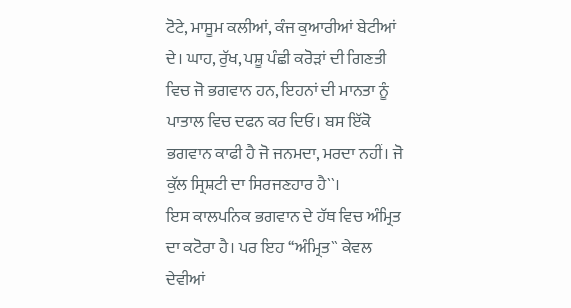ਟੋਟੇ, ਮਾਸੂਮ ਕਲੀਆਂ, ਕੰਜ ਕੁਆਰੀਆਂ ਬੇਟੀਆਂ ਦੇ। ਘਾਹ, ਰੁੱਖ, ਪਸ਼ੂ ਪੰਛੀ ਕਰੋੜਾਂ ਦੀ ਗਿਣਤੀ ਵਿਚ ਜੋ ਭਗਵਾਨ ਹਨ, ਇਹਨਾਂ ਦੀ ਮਾਨਤਾ ਨੂੰ ਪਾਤਾਲ ਵਿਚ ਦਫਨ ਕਰ ਦਿਓ। ਬਸ ਇੱਕੋ ਭਗਵਾਨ ਕਾਫੀ ਹੈ ਜੋ ਜਨਮਦਾ, ਮਰਦਾ ਨਹੀਂ। ਜੋ ਕੁੱਲ ਸ੍ਰਿਸ਼ਟੀ ਦਾ ਸਿਰਜਣਹਾਰ ਹੈ``।
ਇਸ ਕਾਲਪਨਿਕ ਭਗਵਾਨ ਦੇ ਹੱਥ ਵਿਚ ਅੰਮ੍ਰਿਤ ਦਾ ਕਟੋਰਾ ਹੈ। ਪਰ ਇਹ ‘‘ਅੰਮ੍ਰਿਤ`` ਕੇਵਲ ਦੇਵੀਆਂ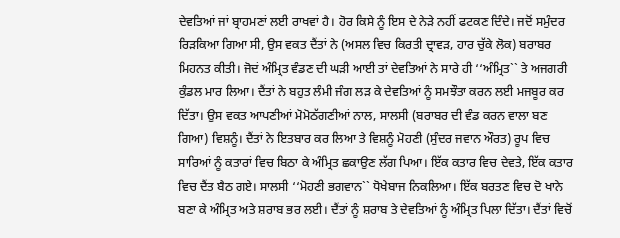ਦੇਵਤਿਆਂ ਜਾਂ ਬ੍ਰਾਹਮਣਾਂ ਲਈ ਰਾਖਵਾਂ ਹੈ। ਹੋਰ ਕਿਸੇ ਨੂੰ ਇਸ ਦੇ ਨੇੜੇ ਨਹੀਂ ਫਟਕਣ ਦਿੰਦੇ। ਜਦੋਂ ਸਮੁੰਦਰ ਰਿੜਕਿਆ ਗਿਆ ਸੀ, ਉਸ ਵਕਤ ਦੈਂਤਾਂ ਨੇ (ਅਸਲ ਵਿਚ ਕਿਰਤੀ ਦ੍ਰਾਵੜ, ਹਾਰ ਚੁੱਕੇ ਲੋਕ) ਬਰਾਬਰ ਮਿਹਨਤ ਕੀਤੀ। ਜੋਦਂ ਅੰਮ੍ਰਿਤ ਵੰਡਣ ਦੀ ਘੜੀ ਆਈ ਤਾਂ ਦੇਵਤਿਆਂ ਨੇ ਸਾਰੇ ਹੀ ‘‘ਅੰਮ੍ਰਿਤ`` ਤੇ ਅਜਗਰੀ ਕੁੰਡਲ ਮਾਰ ਲਿਆ। ਦੈਂਤਾਂ ਨੇ ਬਹੁਤ ਲੰਮੀ ਜੰਗ ਲੜ ਕੇ ਦੇਵਤਿਆਂ ਨੂੰ ਸਮਝੌਤਾ ਕਰਨ ਲਈ ਮਜਬੂਰ ਕਰ ਦਿੱਤਾ। ਉਸ ਵਕਤ ਆਪਣੀਆਂ ਮੋਮੋਠੱਗਣੀਆਂ ਨਾਲ, ਸਾਲਸੀ (ਬਰਾਬਰ ਦੀ ਵੰਡ ਕਰਨ ਵਾਲਾ ਬਣ ਗਿਆ) ਵਿਸ਼ਨੂੰ। ਦੈਂਤਾਂ ਨੇ ਇਤਬਾਰ ਕਰ ਲਿਆ ਤੇ ਵਿਸ਼ਨੂੰ ਮੋਹਣੀ (ਸੁੰਦਰ ਜਵਾਨ ਔਰਤ) ਰੂਪ ਵਿਚ ਸਾਰਿਆਂ ਨੂੰ ਕਤਾਰਾਂ ਵਿਚ ਬਿਠਾ ਕੇ ਅੰਮ੍ਰਿਤ ਛਕਾਉਣ ਲੱਗ ਪਿਆ। ਇੱਕ ਕਤਾਰ ਵਿਚ ਦੇਵਤੇ, ਇੱਕ ਕਤਾਰ ਵਿਚ ਦੈਂਤ ਬੈਠ ਗਏ। ਸਾਲਸੀ ‘‘ਮੋਹਣੀ ਭਗਵਾਨ`` ਧੋਖੇਬਾਜ ਨਿਕਲਿਆ। ਇੱਕ ਬਰਤਣ ਵਿਚ ਦੋ ਖਾਨੇ ਬਣਾ ਕੇ ਅੰਮ੍ਰਿਤ ਅਤੇ ਸ਼ਰਾਬ ਭਰ ਲਈ। ਦੈਂਤਾਂ ਨੂੰ ਸ਼ਰਾਬ ਤੇ ਦੇਵਤਿਆਂ ਨੂੰ ਅੰਮ੍ਰਿਤ ਪਿਲਾ ਦਿੱਤਾ। ਦੈਂਤਾਂ ਵਿਚੋਂ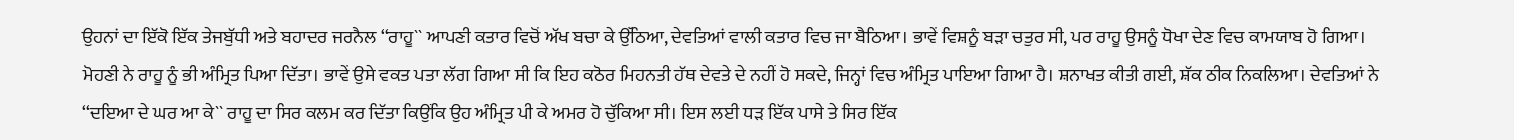ਉਹਨਾਂ ਦਾ ਇੱਕੋ ਇੱਕ ਤੇਜਬੁੱਧੀ ਅਤੇ ਬਹਾਦਰ ਜਰਨੈਲ ‘‘ਰਾਹੂ`` ਆਪਣੀ ਕਤਾਰ ਵਿਚੋਂ ਅੱਖ ਬਚਾ ਕੇ ਉੱਠਿਆ, ਦੇਵਤਿਆਂ ਵਾਲੀ ਕਤਾਰ ਵਿਚ ਜਾ ਬੈਠਿਆ। ਭਾਵੇਂ ਵਿਸ਼ਨੂੰ ਬੜਾ ਚਤੁਰ ਸੀ, ਪਰ ਰਾਹੂ ਉਸਨੂੰ ਧੋਖਾ ਦੇਣ ਵਿਚ ਕਾਮਯਾਬ ਹੋ ਗਿਆ। ਮੋਹਣੀ ਨੇ ਰਾਹੂ ਨੂੰ ਭੀ ਅੰਮ੍ਰਿਤ ਪਿਆ ਦਿੱਤਾ। ਭਾਵੇਂ ਉਸੇ ਵਕਤ ਪਤਾ ਲੱਗ ਗਿਆ ਸੀ ਕਿ ਇਹ ਕਠੋਰ ਮਿਹਨਤੀ ਹੱਥ ਦੇਵਤੇ ਦੇ ਨਹੀਂ ਹੋ ਸਕਦੇ, ਜਿਨ੍ਹਾਂ ਵਿਚ ਅੰਮ੍ਰਿਤ ਪਾਇਆ ਗਿਆ ਹੈ। ਸ਼ਨਾਖਤ ਕੀਤੀ ਗਈ, ਸ਼ੱਕ ਠੀਕ ਨਿਕਲਿਆ। ਦੇਵਤਿਆਂ ਨੇ ‘‘ਦਇਆ ਦੇ ਘਰ ਆ ਕੇ`` ਰਾਹੂ ਦਾ ਸਿਰ ਕਲਮ ਕਰ ਦਿੱਤਾ ਕਿਉਂਕਿ ਉਹ ਅੰਮ੍ਰਿਤ ਪੀ ਕੇ ਅਮਰ ਹੋ ਚੁੱਕਿਆ ਸੀ। ਇਸ ਲਈ ਧੜ ਇੱਕ ਪਾਸੇ ਤੇ ਸਿਰ ਇੱਕ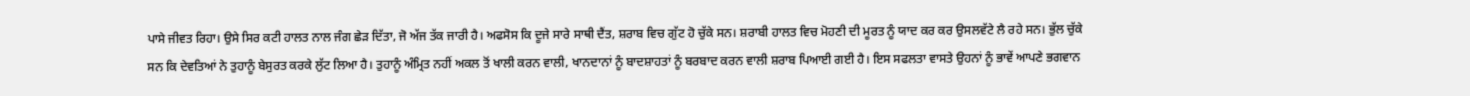ਪਾਸੇ ਜੀਵਤ ਰਿਹਾ। ਉਸੇ ਸਿਰ ਕਟੀ ਹਾਲਤ ਨਾਲ ਜੰਗ ਛੇੜ ਦਿੱਤਾ, ਜੋ ਅੱਜ ਤੱਕ ਜਾਰੀ ਹੈ। ਅਫਸੋਸ ਕਿ ਦੂਜੇ ਸਾਰੇ ਸਾਥੀ ਦੈਂਤ, ਸ਼ਰਾਬ ਵਿਚ ਗੁੱਟ ਹੋ ਚੁੱਕੇ ਸਨ। ਸ਼ਰਾਬੀ ਹਾਲਤ ਵਿਚ ਮੋਹਣੀ ਦੀ ਮੂਰਤ ਨੂੰ ਯਾਦ ਕਰ ਕਰ ਉਸਲਵੱਟੇ ਲੈ ਰਹੇ ਸਨ। ਭੁੱਲ ਚੁੱਕੇ ਸਨ ਕਿ ਦੇਵਤਿਆਂ ਨੇ ਤੁਹਾਨੂੰ ਬੇਸੁਰਤ ਕਰਕੇ ਲੁੱਟ ਲਿਆ ਹੈ। ਤੁਹਾਨੂੰ ਅੰਮ੍ਰਿਤ ਨਹੀਂ ਅਕਲ ਤੋਂ ਖਾਲੀ ਕਰਨ ਵਾਲੀ, ਖਾਨਦਾਨਾਂ ਨੂੰ ਬਾਦਸ਼ਾਹਤਾਂ ਨੂੰ ਬਰਬਾਦ ਕਰਨ ਵਾਲੀ ਸ਼ਰਾਬ ਪਿਆਈ ਗਈ ਹੈ। ਇਸ ਸਫਲਤਾ ਵਾਸਤੇ ਉਹਨਾਂ ਨੂੰ ਭਾਵੇਂ ਆਪਣੇ ਭਗਵਾਨ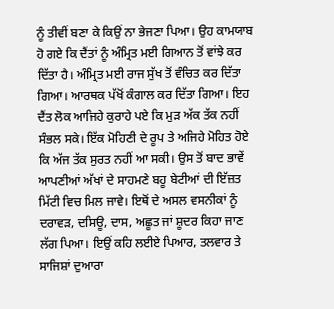ਨੂੰ ਤੀਵੀਂ ਬਣਾ ਕੇ ਕਿਉਂ ਨਾ ਭੇਜਣਾ ਪਿਆ। ਉਹ ਕਾਮਯਾਬ ਹੋ ਗਏ ਕਿ ਦੈਂਤਾਂ ਨੂੰ ਅੰਮ੍ਰਿਤ ਮਈ ਗਿਆਨ ਤੋਂ ਵਾਂਝੇ ਕਰ ਦਿੱਤਾ ਹੈ। ਅੰਮ੍ਰਿਤ ਮਈ ਰਾਜ ਸੁੱਖ ਤੋਂ ਵੰਚਿਤ ਕਰ ਦਿੱਤਾ ਗਿਆ। ਆਰਥਕ ਪੱਖੋਂ ਕੰਗਾਲ ਕਰ ਦਿੱਤਾ ਗਿਆ। ਇਹ ਦੈਂਤ ਲੋਕ ਆਜਿਹੇ ਕੁਰਾਹੇ ਪਏ ਕਿ ਮੁੜ ਅੱਕ ਤੱਕ ਨਹੀਂ ਸੰਭਲ ਸਕੇ। ਇੱਕ ਮੋਹਿਣੀ ਦੇ ਰੂਪ ਤੇ ਅਜਿਹੇ ਮੋਹਿਤ ਹੋਏ ਕਿ ਅੱਜ ਤੱਕ ਸੁਰਤ ਨਹੀਂ ਆ ਸਕੀ। ਉਸ ਤੋਂ ਬਾਦ ਭਾਵੇਂ ਆਪਣੀਆਂ ਅੱਖਾਂ ਦੇ ਸਾਹਮਣੇ ਬਹੂ ਬੇਟੀਆਂ ਦੀ ਇੱਜ਼ਤ ਮਿੱਟੀ ਵਿਚ ਮਿਲ ਜਾਵੇ। ਇਥੋਂ ਦੇ ਅਸਲ ਵਸਨੀਕਾਂ ਨੂੰ ਦਰਾਵੜ, ਦਸਿਊ, ਦਾਸ, ਅਛੂਤ ਜਾਂ ਸ਼ੂਦਰ ਕਿਹਾ ਜਾਣ ਲੱਗ ਪਿਆ। ਇਉਂ ਕਹਿ ਲਈਏ ਪਿਆਰ, ਤਲਵਾਰ ਤੇ ਸਾਜਿਸ਼ਾਂ ਦੁਆਰਾ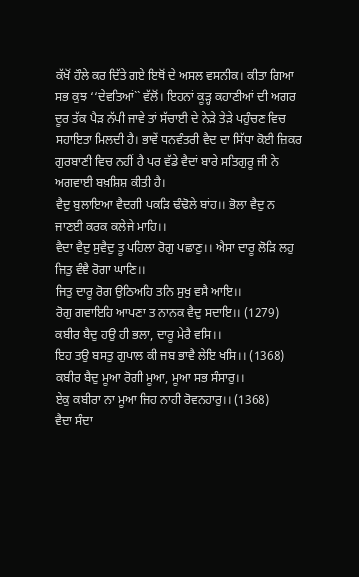ਕੱਖੋਂ ਹੌਲੇ ਕਰ ਦਿੱਤੇ ਗਏ ਇਥੋਂ ਦੇ ਅਸਲ ਵਸਨੀਕ। ਕੀਤਾ ਗਿਆ ਸਭ ਕੁਝ ‘‘ਦੇਵਤਿਆਂ`` ਵੱਲੋਂ। ਇਹਨਾਂ ਕੂੜ੍ਹ ਕਹਾਣੀਆਂ ਦੀ ਅਗਰ ਦੂਰ ਤੱਕ ਪੈੜ ਨੱਪੀ ਜਾਵੇ ਤਾਂ ਸੱਚਾਈ ਦੇ ਨੇੜੇ ਤੇੜੇ ਪਹੁੰਚਣ ਵਿਚ ਸਹਾਇਤਾ ਮਿਲਦੀ ਹੈ। ਭਾਵੇਂ ਧਨਵੰਤਰੀ ਵੈਦ ਦਾ ਸਿੱਧਾ ਕੋਈ ਜ਼ਿਕਰ ਗੁਰਬਾਣੀ ਵਿਚ ਨਹੀਂ ਹੈ ਪਰ ਵੱਡੇ ਵੈਦਾਂ ਬਾਰੇ ਸਤਿਗੁਰੂ ਜੀ ਨੇ ਅਗਵਾਈ ਬਖ਼ਸ਼ਿਸ਼ ਕੀਤੀ ਹੈ।
ਵੈਦੁ ਬੁਲਾਇਆ ਵੈਦਗੀ ਪਕੜਿ ਢੰਢੋਲੇ ਬਾਂਹ।। ਭੋਲਾ ਵੈਦੁ ਨ ਜਾਣਈ ਕਰਕ ਕਲੇਜੇ ਮਾਹਿ।।
ਵੈਦਾ ਵੈਦੁ ਸੁਵੈਦੁ ਤੂ ਪਹਿਲਾ ਰੋਗੁ ਪਛਾਣੁ।। ਐਸਾ ਦਾਰੂ ਲੋੜਿ ਲਹੁ ਜਿਤੁ ਵੰਞੈ ਰੋਗਾ ਘਾਣਿ।।
ਜਿਤੁ ਦਾਰੂ ਰੋਗ ਉਠਿਅਹਿ ਤਨਿ ਸੁਖੁ ਵਸੈ ਆਇ।।
ਰੋਗੁ ਗਵਾਇਹਿ ਆਪਣਾ ਤ ਨਾਨਕ ਵੈਦੁ ਸਦਾਇ।। (1279)
ਕਬੀਰ ਬੈਦੁ ਹਉ ਹੀ ਭਲਾ, ਦਾਰੂ ਮੇਰੈ ਵਸਿ।।
ਇਹ ਤਉ ਬਸਤੁ ਗੁਪਾਲ ਕੀ ਜਬ ਭਾਵੈ ਲੇਇ ਖਸਿ।। (1368)
ਕਬੀਰ ਬੈਦੁ ਮੂਆ ਰੋਗੀ ਮੂਆ, ਮੂਆ ਸਭ ਸੰਸਾਰੁ।।
ਏਕੁ ਕਬੀਰਾ ਨਾ ਮੂਆ ਜਿਹ ਨਾਹੀ ਰੋਵਨਹਾਰੁ।। (1368)
ਵੈਦਾ ਸੰਦਾ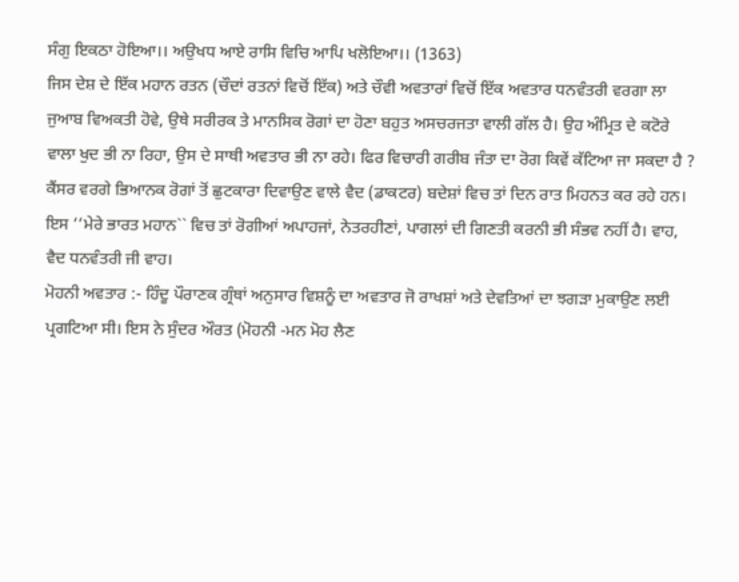ਸੰਗੁ ਇਕਠਾ ਹੋਇਆ।। ਅਉਖਧ ਆਏ ਰਾਸਿ ਵਿਚਿ ਆਪਿ ਖਲੋਇਆ।। (1363)
ਜਿਸ ਦੇਸ਼ ਦੇ ਇੱਕ ਮਹਾਨ ਰਤਨ (ਚੌਦਾਂ ਰਤਨਾਂ ਵਿਚੋਂ ਇੱਕ) ਅਤੇ ਚੌਵੀ ਅਵਤਾਰਾਂ ਵਿਚੋਂ ਇੱਕ ਅਵਤਾਰ ਧਨਵੰਤਰੀ ਵਰਗਾ ਲਾ ਜੁਆਬ ਵਿਅਕਤੀ ਹੋਵੇ, ਉਥੇ ਸਰੀਰਕ ਤੇ ਮਾਨਸਿਕ ਰੋਗਾਂ ਦਾ ਹੋਣਾ ਬਹੁਤ ਅਸਚਰਜਤਾ ਵਾਲੀ ਗੱਲ ਹੈ। ਉਹ ਅੰਮ੍ਰਿਤ ਦੇ ਕਟੋਰੇ ਵਾਲਾ ਖੁਦ ਭੀ ਨਾ ਰਿਹਾ, ਉਸ ਦੇ ਸਾਥੀ ਅਵਤਾਰ ਭੀ ਨਾ ਰਹੇ। ਫਿਰ ਵਿਚਾਰੀ ਗਰੀਬ ਜੰਤਾ ਦਾ ਰੋਗ ਕਿਵੇਂ ਕੱਟਿਆ ਜਾ ਸਕਦਾ ਹੈ ? ਕੈਂਸਰ ਵਰਗੇ ਭਿਆਨਕ ਰੋਗਾਂ ਤੋਂ ਛੁਟਕਾਰਾ ਦਿਵਾਉਣ ਵਾਲੇ ਵੈਦ (ਡਾਕਟਰ) ਬਦੇਸ਼ਾਂ ਵਿਚ ਤਾਂ ਦਿਨ ਰਾਤ ਮਿਹਨਤ ਕਰ ਰਹੇ ਹਨ। ਇਸ ‘‘ਮੇਰੇ ਭਾਰਤ ਮਹਾਨ`` ਵਿਚ ਤਾਂ ਰੋਗੀਆਂ ਅਪਾਹਜਾਂ, ਨੇਤਰਹੀਣਾਂ, ਪਾਗਲਾਂ ਦੀ ਗਿਣਤੀ ਕਰਨੀ ਭੀ ਸੰਭਵ ਨਹੀਂ ਹੈ। ਵਾਹ, ਵੈਦ ਧਨਵੰਤਰੀ ਜੀ ਵਾਹ।
ਮੋਹਨੀ ਅਵਤਾਰ :- ਹਿੰਦੂ ਪੌਰਾਣਕ ਗ੍ਰੰਥਾਂ ਅਨੁਸਾਰ ਵਿਸ਼ਨੂੰ ਦਾ ਅਵਤਾਰ ਜੋ ਰਾਖਸ਼ਾਂ ਅਤੇ ਦੇਵਤਿਆਂ ਦਾ ਝਗੜਾ ਮੁਕਾਉਣ ਲਈ ਪ੍ਰਗਟਿਆ ਸੀ। ਇਸ ਨੇ ਸੁੰਦਰ ਔਰਤ (ਮੋਹਨੀ -ਮਨ ਮੋਹ ਲੈਣ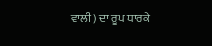ਵਾਲੀ) ਦਾ ਰੂਪ ਧਾਰਕੇ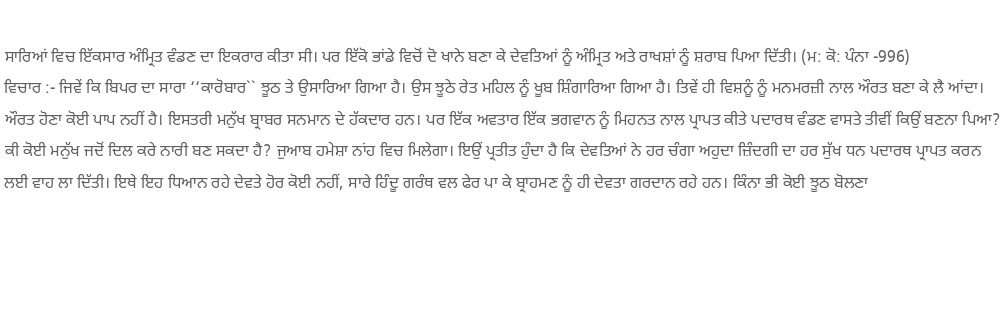ਸਾਰਿਆਂ ਵਿਚ ਇੱਕਸਾਰ ਅੰਮ੍ਰਿਤ ਵੰਡਣ ਦਾ ਇਕਰਾਰ ਕੀਤਾ ਸੀ। ਪਰ ਇੱਕੋ ਭਾਂਡੇ ਵਿਚੋਂ ਦੋ ਖਾਨੇ ਬਣਾ ਕੇ ਦੇਵਤਿਆਂ ਨੂੰ ਅੰਮ੍ਰਿਤ ਅਤੇ ਰਾਖਸ਼ਾਂ ਨੂੰ ਸ਼ਰਾਬ ਪਿਆ ਦਿੱਤੀ। (ਮ: ਕੋ: ਪੰਨਾ -996)
ਵਿਚਾਰ :- ਜਿਵੇਂ ਕਿ ਬਿਪਰ ਦਾ ਸਾਰਾ ‘‘ਕਾਰੋਬਾਰ`` ਝੂਠ ਤੇ ਉਸਾਰਿਆ ਗਿਆ ਹੈ। ਉਸ ਝੂਠੇ ਰੇਤ ਮਹਿਲ ਨੂੰ ਖੂਬ ਸ਼ਿੰਗਾਰਿਆ ਗਿਆ ਹੈ। ਤਿਵੇਂ ਹੀ ਵਿਸ਼ਨੂੰ ਨੂੰ ਮਨਮਰਜ਼ੀ ਨਾਲ ਔਰਤ ਬਣਾ ਕੇ ਲੈ ਆਂਦਾ। ਔਰਤ ਹੋਣਾ ਕੋਈ ਪਾਪ ਨਹੀਂ ਹੈ। ਇਸਤਰੀ ਮਨੁੱਖ ਬ੍ਰਾਬਰ ਸਨਮਾਨ ਦੇ ਹੱਕਦਾਰ ਹਨ। ਪਰ ਇੱਕ ਅਵਤਾਰ ਇੱਕ ਭਗਵਾਨ ਨੂੰ ਮਿਹਨਤ ਨਾਲ ਪ੍ਰਾਪਤ ਕੀਤੇ ਪਦਾਰਥ ਵੰਡਣ ਵਾਸਤੇ ਤੀਵੀਂ ਕਿਉਂ ਬਣਨਾ ਪਿਆ? ਕੀ ਕੋਈ ਮਨੁੱਖ ਜਦੋਂ ਦਿਲ ਕਰੇ ਨਾਰੀ ਬਣ ਸਕਦਾ ਹੈ? ਜੁਆਬ ਹਮੇਸ਼ਾ ਨਾਂਹ ਵਿਚ ਮਿਲੇਗਾ। ਇਉਂ ਪ੍ਰਤੀਤ ਹੁੰਦਾ ਹੈ ਕਿ ਦੇਵਤਿਆਂ ਨੇ ਹਰ ਚੰਗਾ ਅਹੁਦਾ ਜ਼ਿੰਦਗੀ ਦਾ ਹਰ ਸੁੱਖ ਧਨ ਪਦਾਰਥ ਪ੍ਰਾਪਤ ਕਰਨ ਲਈ ਵਾਹ ਲਾ ਦਿੱਤੀ। ਇਥੇ ਇਹ ਧਿਆਨ ਰਹੇ ਦੇਵਤੇ ਹੋਰ ਕੋਈ ਨਹੀਂ, ਸਾਰੇ ਹਿੰਦੂ ਗਰੰਥ ਵਲ ਫੇਰ ਪਾ ਕੇ ਬ੍ਰਾਹਮਣ ਨੂੰ ਹੀ ਦੇਵਤਾ ਗਰਦਾਨ ਰਹੇ ਹਨ। ਕਿੰਨਾ ਭੀ ਕੋਈ ਝੂਠ ਬੋਲਣਾ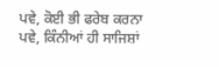ਪਵੇ, ਕੋਈ ਭੀ ਫਰੇਬ ਕਰਨਾ ਪਵੇ, ਕਿੰਨੀਆਂ ਹੀ ਸਾਜਿਸ਼ਾਂ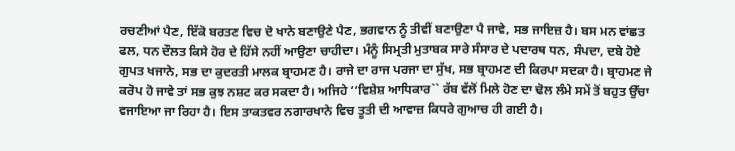ਰਚਣੀਆਂ ਪੈਣ, ਇੱਕੋ ਬਰਤਣ ਵਿਚ ਦੋ ਖਾਨੇ ਬਣਾਉਣੇ ਪੈਣ, ਭਗਵਾਨ ਨੂੰ ਤੀਵੀਂ ਬਣਾਉਣਾ ਪੈ ਜਾਵੇ, ਸਭ ਜਾਇਜ਼ ਹੈ। ਬਸ ਮਨ ਵਾਂਛਤ ਫਲ, ਧਨ ਦੌਲਤ ਕਿਸੇ ਹੋਰ ਦੇ ਹਿੱਸੇ ਨਹੀਂ ਆਉਣਾ ਚਾਹੀਦਾ। ਮੰਨੂੰ ਸਿਮ੍ਰਤੀ ਮੁਤਾਬਕ ਸਾਰੇ ਸੰਸਾਰ ਦੇ ਪਦਾਰਥ ਧਨ, ਸੰਪਦਾ, ਦਬੇ ਹੋਏ ਗੁਪਤ ਖਜਾਨੇ, ਸਭ ਦਾ ਕੁਦਰਤੀ ਮਾਲਕ ਬ੍ਰਾਹਮਣ ਹੈ। ਰਾਜੇ ਦਾ ਰਾਜ ਪਰਜਾ ਦਾ ਸੁੱਖ, ਸਭ ਬ੍ਰਾਹਮਣ ਦੀ ਕਿਰਪਾ ਸਦਕਾ ਹੈ। ਬ੍ਰਾਹਮਣ ਜੇ ਕਰੋਪ ਹੋ ਜਾਵੇ ਤਾਂ ਸਭ ਕੁਝ ਨਸ਼ਟ ਕਰ ਸਕਦਾ ਹੈ। ਅਜਿਹੇ ‘‘ਵਿਸ਼ੇਸ਼ ਆਧਿਕਾਰ`` ਰੱਬ ਵੱਲੋਂ ਮਿਲੇ ਹੋਣ ਦਾ ਢੋਲ ਲੰਮੇ ਸਮੇਂ ਤੋਂ ਬਹੁਤ ਉੱਚਾ ਵਜਾਇਆ ਜਾ ਰਿਹਾ ਹੈ। ਇਸ ਤਾਕਤਵਰ ਨਗਾਰਖਾਨੇ ਵਿਚ ਤੂਤੀ ਦੀ ਆਵਾਜ਼ ਕਿਧਰੇ ਗੁਆਚ ਹੀ ਗਈ ਹੈ।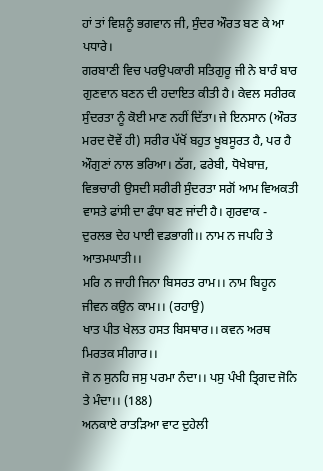ਹਾਂ ਤਾਂ ਵਿਸ਼ਨੂੰ ਭਗਵਾਨ ਜੀ, ਸੁੰਦਰ ਔਰਤ ਬਣ ਕੇ ਆ ਪਧਾਰੇ।
ਗਰਬਾਣੀ ਵਿਚ ਪਰਉਪਕਾਰੀ ਸਤਿਗੁਰੂ ਜੀ ਨੇ ਬਾਰੰ ਬਾਰ ਗੁਣਵਾਨ ਬਣਨ ਦੀ ਹਦਾਇਤ ਕੀਤੀ ਹੈ। ਕੇਵਲ ਸਰੀਰਕ ਸੁੰਦਰਤਾ ਨੂੰ ਕੋਈ ਮਾਣ ਨਹੀਂ ਦਿੱਤਾ। ਜੇ ਇਨਸਾਨ (ਔਰਤ ਮਰਦ ਦੋਵੇਂ ਹੀ) ਸਰੀਰ ਪੱਖੋਂ ਬਹੁਤ ਖੂਬਸੂਰਤ ਹੈ, ਪਰ ਹੈ ਔਗੁਣਾਂ ਨਾਲ ਭਰਿਆ। ਠੱਗ, ਫਰੇਬੀ, ਧੋਖੇਬਾਜ਼, ਵਿਭਚਾਰੀ ਉਸਦੀ ਸਰੀਰੀ ਸੁੰਦਰਤਾ ਸਗੋਂ ਆਮ ਵਿਅਕਤੀ ਵਾਸਤੇ ਫਾਂਸੀ ਦਾ ਫੰਧਾ ਬਣ ਜਾਂਦੀ ਹੈ। ਗੁਰਵਾਕ -
ਦੁਰਲਭ ਦੇਹ ਪਾਈ ਵਡਭਾਗੀ।। ਨਾਮ ਨ ਜਪਹਿ ਤੇ ਆਤਮਘਾਤੀ।।
ਮਰਿ ਨ ਜਾਹੀ ਜਿਨਾ ਬਿਸਰਤ ਰਾਮ।। ਨਾਮ ਬਿਹੂਨ ਜੀਵਨ ਕਉਨ ਕਾਮ।। (ਰਹਾਉ)
ਖਾਤ ਪੀਤ ਖੇਲਤ ਹਸਤ ਬਿਸਥਾਰ।। ਕਵਨ ਅਰਥ ਮਿਰਤਕ ਸੀਗਾਰ।।
ਜੋ ਨ ਸੁਨਹਿ ਜਸੁ ਪਰਮਾ ਨੰਦਾ।। ਪਸੁ ਪੰਖੀ ਤ੍ਰਿਗਦ ਜੋਨਿ ਤੇ ਮੰਦਾ।। (188)
ਅਨਕਾਏ ਰਾਤੜਿਆ ਵਾਟ ਦੁਹੇਲੀ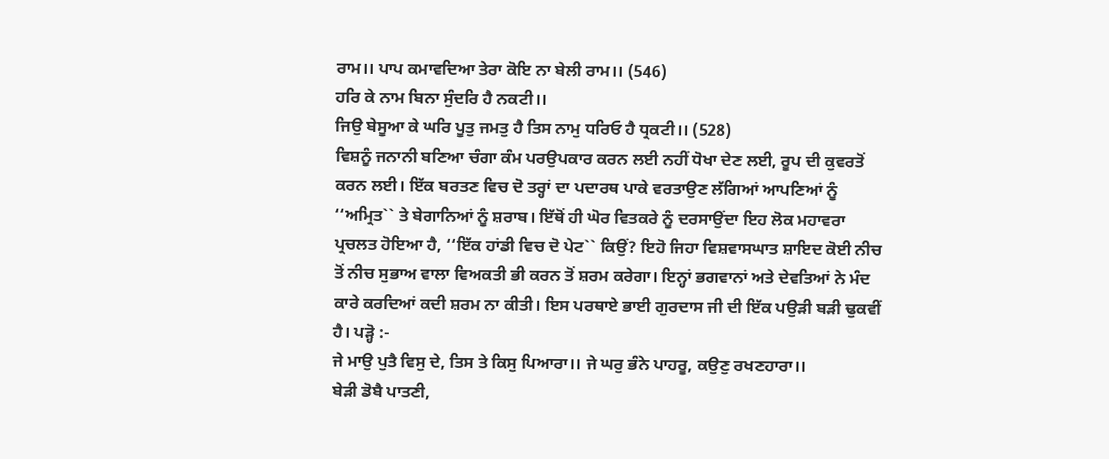ਰਾਮ।। ਪਾਪ ਕਮਾਵਦਿਆ ਤੇਰਾ ਕੋਇ ਨਾ ਬੇਲੀ ਰਾਮ।। (546)
ਹਰਿ ਕੇ ਨਾਮ ਬਿਨਾ ਸੁੰਦਰਿ ਹੈ ਨਕਟੀ।।
ਜਿਉ ਬੇਸੂਆ ਕੇ ਘਰਿ ਪੂਤੁ ਜਮਤੁ ਹੈ ਤਿਸ ਨਾਮੁ ਧਰਿਓ ਹੈ ਧ੍ਰਕਟੀ।। (528)
ਵਿਸ਼ਨੂੰ ਜਨਾਨੀ ਬਣਿਆ ਚੰਗਾ ਕੰਮ ਪਰਉਪਕਾਰ ਕਰਨ ਲਈ ਨਹੀਂ ਧੋਖਾ ਦੇਣ ਲਈ, ਰੂਪ ਦੀ ਕੁਵਰਤੋਂ ਕਰਨ ਲਈ। ਇੱਕ ਬਰਤਣ ਵਿਚ ਦੋ ਤਰ੍ਹਾਂ ਦਾ ਪਦਾਰਥ ਪਾਕੇ ਵਰਤਾਉਣ ਲੱਗਿਆਂ ਆਪਣਿਆਂ ਨੂੰ ‘‘ਅਮ੍ਰਿਤ`` ਤੇ ਬੇਗਾਨਿਆਂ ਨੂੰ ਸ਼ਰਾਬ। ਇੱਥੋਂ ਹੀ ਘੋਰ ਵਿਤਕਰੇ ਨੂੰ ਦਰਸਾਉਂਦਾ ਇਹ ਲੋਕ ਮਹਾਵਰਾ ਪ੍ਰਚਲਤ ਹੋਇਆ ਹੈ, ‘‘ਇੱਕ ਹਾਂਡੀ ਵਿਚ ਦੋ ਪੇਟ`` ਕਿਉਂ? ਇਹੋ ਜਿਹਾ ਵਿਸ਼ਵਾਸਘਾਤ ਸ਼ਾਇਦ ਕੋਈ ਨੀਚ ਤੋਂ ਨੀਚ ਸੁਭਾਅ ਵਾਲਾ ਵਿਅਕਤੀ ਭੀ ਕਰਨ ਤੋਂ ਸ਼ਰਮ ਕਰੇਗਾ। ਇਨ੍ਹਾਂ ਭਗਵਾਨਾਂ ਅਤੇ ਦੇਵਤਿਆਂ ਨੇ ਮੰਦ ਕਾਰੇ ਕਰਦਿਆਂ ਕਦੀ ਸ਼ਰਮ ਨਾ ਕੀਤੀ। ਇਸ ਪਰਥਾਏ ਭਾਈ ਗੁਰਦਾਸ ਜੀ ਦੀ ਇੱਕ ਪਉੜੀ ਬੜੀ ਢੁਕਵੀਂ ਹੈ। ਪੜ੍ਹੋ :-
ਜੇ ਮਾਉ ਪੁਤੈ ਵਿਸੁ ਦੇ, ਤਿਸ ਤੇ ਕਿਸੁ ਪਿਆਰਾ।। ਜੇ ਘਰੁ ਭੰਨੇ ਪਾਹਰੂ, ਕਉਣੁ ਰਖਣਹਾਰਾ।।
ਬੇੜੀ ਡੋਬੈ ਪਾਤਣੀ,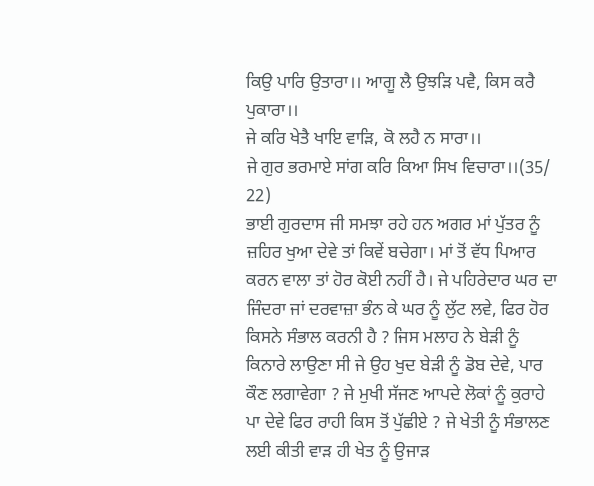ਕਿਉ ਪਾਰਿ ਉਤਾਰਾ।। ਆਗੂ ਲੈ ਉਝੜਿ ਪਵੈ, ਕਿਸ ਕਰੈ ਪੁਕਾਰਾ।।
ਜੇ ਕਰਿ ਖੇਤੈ ਖਾਇ ਵਾੜਿ, ਕੋ ਲਹੈ ਨ ਸਾਰਾ।।
ਜੇ ਗੁਰ ਭਰਮਾਏ ਸਾਂਗ ਕਰਿ ਕਿਆ ਸਿਖ ਵਿਚਾਰਾ।।(35/ 22)
ਭਾਈ ਗੁਰਦਾਸ ਜੀ ਸਮਝਾ ਰਹੇ ਹਨ ਅਗਰ ਮਾਂ ਪੁੱਤਰ ਨੂੰ ਜ਼ਹਿਰ ਖੁਆ ਦੇਵੇ ਤਾਂ ਕਿਵੇਂ ਬਚੇਗਾ। ਮਾਂ ਤੋਂ ਵੱਧ ਪਿਆਰ ਕਰਨ ਵਾਲਾ ਤਾਂ ਹੋਰ ਕੋਈ ਨਹੀਂ ਹੈ। ਜੇ ਪਹਿਰੇਦਾਰ ਘਰ ਦਾ ਜਿੰਦਰਾ ਜਾਂ ਦਰਵਾਜ਼ਾ ਭੰਨ ਕੇ ਘਰ ਨੂੰ ਲੁੱਟ ਲਵੇ, ਫਿਰ ਹੋਰ ਕਿਸਨੇ ਸੰਭਾਲ ਕਰਨੀ ਹੈ ? ਜਿਸ ਮਲਾਹ ਨੇ ਬੇੜੀ ਨੂੰ ਕਿਨਾਰੇ ਲਾਉਣਾ ਸੀ ਜੇ ਉਹ ਖੁਦ ਬੇੜੀ ਨੂੰ ਡੋਬ ਦੇਵੇ, ਪਾਰ ਕੌਣ ਲਗਾਵੇਗਾ ? ਜੇ ਮੁਖੀ ਸੱਜਣ ਆਪਦੇ ਲੋਕਾਂ ਨੂੰ ਕੁਰਾਹੇ ਪਾ ਦੇਵੇ ਫਿਰ ਰਾਹੀ ਕਿਸ ਤੋਂ ਪੁੱਛੀਏ ? ਜੇ ਖੇਤੀ ਨੂੰ ਸੰਭਾਲਣ ਲਈ ਕੀਤੀ ਵਾੜ ਹੀ ਖੇਤ ਨੂੰ ਉਜਾੜ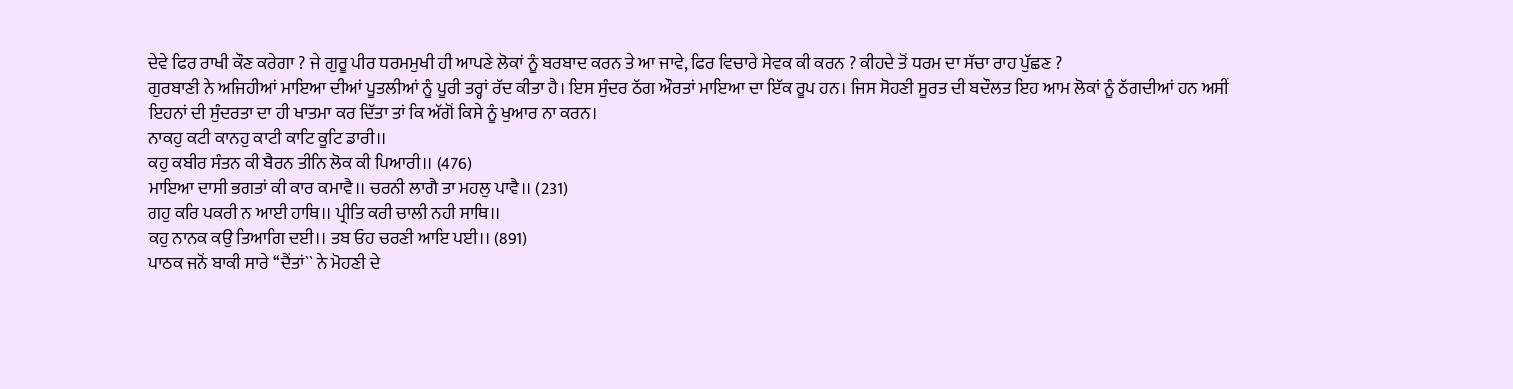ਦੇਵੇ ਫਿਰ ਰਾਖੀ ਕੌਣ ਕਰੇਗਾ ? ਜੇ ਗੁਰੂ ਪੀਰ ਧਰਮਮੁਖੀ ਹੀ ਆਪਣੇ ਲੋਕਾਂ ਨੂੰ ਬਰਬਾਦ ਕਰਨ ਤੇ ਆ ਜਾਵੇ, ਫਿਰ ਵਿਚਾਰੇ ਸੇਵਕ ਕੀ ਕਰਨ ? ਕੀਹਦੇ ਤੋਂ ਧਰਮ ਦਾ ਸੱਚਾ ਰਾਹ ਪੁੱਛਣ ?
ਗੁਰਬਾਣੀ ਨੇ ਅਜਿਹੀਆਂ ਮਾਇਆ ਦੀਆਂ ਪੂਤਲੀਆਂ ਨੂੰ ਪੂਰੀ ਤਰ੍ਹਾਂ ਰੱਦ ਕੀਤਾ ਹੈ। ਇਸ ਸੁੰਦਰ ਠੱਗ ਔਰਤਾਂ ਮਾਇਆ ਦਾ ਇੱਕ ਰੂਪ ਹਨ। ਜਿਸ ਸੋਹਣੀ ਸੂਰਤ ਦੀ ਬਦੌਲਤ ਇਹ ਆਮ ਲੋਕਾਂ ਨੂੰ ਠੱਗਦੀਆਂ ਹਨ ਅਸੀਂ ਇਹਨਾਂ ਦੀ ਸੁੰਦਰਤਾ ਦਾ ਹੀ ਖਾਤਮਾ ਕਰ ਦਿੱਤਾ ਤਾਂ ਕਿ ਅੱਗੋਂ ਕਿਸੇ ਨੂੰ ਖੁਆਰ ਨਾ ਕਰਨ।
ਨਾਕਹੁ ਕਟੀ ਕਾਨਹੁ ਕਾਟੀ ਕਾਟਿ ਕੂਟਿ ਡਾਰੀ।।
ਕਹੁ ਕਬੀਰ ਸੰਤਨ ਕੀ ਬੈਰਨ ਤੀਨਿ ਲੋਕ ਕੀ ਪਿਆਰੀ।। (476)
ਮਾਇਆ ਦਾਸੀ ਭਗਤਾਂ ਕੀ ਕਾਰ ਕਮਾਵੈ।। ਚਰਨੀ ਲਾਗੈ ਤਾ ਮਹਲੁ ਪਾਵੈ।। (231)
ਗਹੁ ਕਰਿ ਪਕਰੀ ਨ ਆਈ ਹਾਥਿ।। ਪ੍ਰੀਤਿ ਕਰੀ ਚਾਲੀ ਨਹੀ ਸਾਥਿ।।
ਕਹੁ ਨਾਨਕ ਕਉ ਤਿਆਗਿ ਦਈ।। ਤਬ ਓਹ ਚਰਣੀ ਆਇ ਪਈ।। (891)
ਪਾਠਕ ਜਨੋਂ ਬਾਕੀ ਸਾਰੇ ‘‘ਦੈਂਤਾਂ`` ਨੇ ਮੋਹਣੀ ਦੇ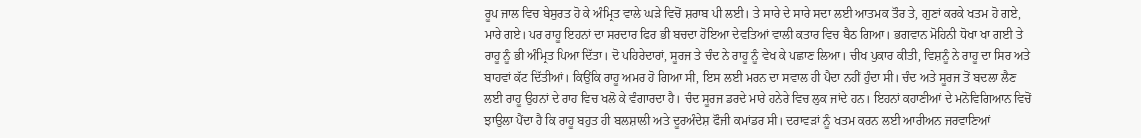ਰੂਪ ਜਾਲ ਵਿਚ ਬੇਸੁਰਤ ਹੋ ਕੇ ਅੰਮ੍ਰਿਤ ਵਾਲੇ ਘੜੇ ਵਿਚੋਂ ਸ਼ਰਾਬ ਪੀ ਲਈ। ਤੇ ਸਾਰੇ ਦੇ ਸਾਰੇ ਸਦਾ ਲਈ ਆਤਮਕ ਤੌਰ ਤੇ, ਗੁਣਾਂ ਕਰਕੇ ਖਤਮ ਹੋ ਗਏ, ਮਾਰੇ ਗਏ। ਪਰ ਰਾਹੂ ਇਹਨਾਂ ਦਾ ਸਰਦਾਰ ਫਿਰ ਭੀ ਬਚਦਾ ਹੋਇਆ ਦੇਵਤਿਆਂ ਵਾਲੀ ਕਤਾਰ ਵਿਚ ਬੈਠ ਗਿਆ। ਭਗਵਾਨ ਮੋਹਿਨੀ ਧੋਖਾ ਖਾ ਗਈ ਤੇ ਰਾਹੂ ਨੂੰ ਭੀ ਅੰਮ੍ਰਿਤ ਪਿਆ ਦਿੱਤਾ। ਦੋ ਪਹਿਰੇਦਾਰਾਂ, ਸੂਰਜ ਤੇ ਚੰਦ ਨੇ ਰਾਹੂ ਨੂੰ ਵੇਖ ਕੇ ਪਛਾਣ ਲਿਆ। ਚੀਖ ਪੁਕਾਰ ਕੀਤੀ, ਵਿਸ਼ਨੂੰ ਨੇ ਰਾਹੂ ਦਾ ਸਿਰ ਅਤੇ ਬਾਹਵਾਂ ਕੱਟ ਦਿੱਤੀਆਂ। ਕਿਉਂਕਿ ਰਾਹੂ ਅਮਰ ਹੋ ਗਿਆ ਸੀ, ਇਸ ਲਈ ਮਰਨ ਦਾ ਸਵਾਲ ਹੀ ਪੈਦਾ ਨਹੀਂ ਹੁੰਦਾ ਸੀ। ਚੰਦ ਅਤੇ ਸੂਰਜ ਤੋਂ ਬਦਲਾ ਲੈਣ ਲਈ ਰਾਹੂ ਉਹਨਾਂ ਦੇ ਰਾਹ ਵਿਚ ਖਲੋ ਕੇ ਵੰਗਾਰਦਾ ਹੈ। ਚੰਦ ਸੂਰਜ ਡਰਦੇ ਮਾਰੇ ਹਨੇਰੇ ਵਿਚ ਲੁਕ ਜਾਂਦੇ ਹਨ। ਇਹਨਾਂ ਕਹਾਣੀਆਂ ਦੇ ਮਨੋਵਿਗਿਆਨ ਵਿਚੋਂ ਝਾਉਲਾ ਪੈਂਦਾ ਹੈ ਕਿ ਰਾਹੂ ਬਹੁਤ ਹੀ ਬਲਸ਼ਾਲੀ ਅਤੇ ਦੂਰਅੰਦੇਸ਼ ਫੌਜੀ ਕਮਾਂਡਰ ਸੀ। ਦਰਾਵੜਾਂ ਨੂੰ ਖਤਮ ਕਰਨ ਲਈ ਆਰੀਅਨ ਜਰਵਾਣਿਆਂ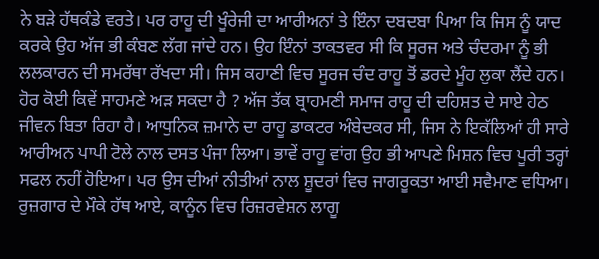ਨੇ ਬੜੇ ਹੱਥਕੰਡੇ ਵਰਤੇ। ਪਰ ਰਾਹੂ ਦੀ ਖੂੰਰੇਜੀ ਦਾ ਆਰੀਅਨਾਂ ਤੇ ਇੰਨਾ ਦਬਦਬਾ ਪਿਆ ਕਿ ਜਿਸ ਨੂੰ ਯਾਦ ਕਰਕੇ ਉਹ ਅੱਜ ਭੀ ਕੰਬਣ ਲੱਗ ਜਾਂਦੇ ਹਨ। ਉਹ ਇੰਨਾਂ ਤਾਕਤਵਰ ਸੀ ਕਿ ਸੂਰਜ ਅਤੇ ਚੰਦਰਮਾ ਨੂੰ ਭੀ ਲਲਕਾਰਨ ਦੀ ਸਮਰੱਥਾ ਰੱਖਦਾ ਸੀ। ਜਿਸ ਕਹਾਣੀ ਵਿਚ ਸੂਰਜ ਚੰਦ ਰਾਹੂ ਤੋਂ ਡਰਦੇ ਮੂੰਹ ਲੁਕਾ ਲੈਂਦੇ ਹਨ। ਹੋਰ ਕੋਈ ਕਿਵੇਂ ਸਾਹਮਣੇ ਅੜ ਸਕਦਾ ਹੈ ? ਅੱਜ ਤੱਕ ਬ੍ਰਾਹਮਣੀ ਸਮਾਜ ਰਾਹੂ ਦੀ ਦਹਿਸ਼ਤ ਦੇ ਸਾਏ ਹੇਠ ਜੀਵਨ ਬਿਤਾ ਰਿਹਾ ਹੈ। ਆਧੁਨਿਕ ਜ਼ਮਾਨੇ ਦਾ ਰਾਹੂ ਡਾਕਟਰ ਅੰਬੇਦਕਰ ਸੀ, ਜਿਸ ਨੇ ਇਕੱਲਿਆਂ ਹੀ ਸਾਰੇ ਆਰੀਅਨ ਪਾਪੀ ਟੋਲੇ ਨਾਲ ਦਸਤ ਪੰਜਾ ਲਿਆ। ਭਾਵੇਂ ਰਾਹੂ ਵਾਂਗ ਉਹ ਭੀ ਆਪਣੇ ਮਿਸ਼ਨ ਵਿਚ ਪੂਰੀ ਤਰ੍ਹਾਂ ਸਫਲ ਨਹੀਂ ਹੋਇਆ। ਪਰ ਉਸ ਦੀਆਂ ਨੀਤੀਆਂ ਨਾਲ ਸ਼ੂਦਰਾਂ ਵਿਚ ਜਾਗਰੂਕਤਾ ਆਈ ਸਵੈਮਾਣ ਵਧਿਆ। ਰੁਜ਼ਗਾਰ ਦੇ ਮੌਕੇ ਹੱਥ ਆਏ, ਕਾਨੂੰਨ ਵਿਚ ਰਿਜ਼ਰਵੇਸ਼ਨ ਲਾਗੂ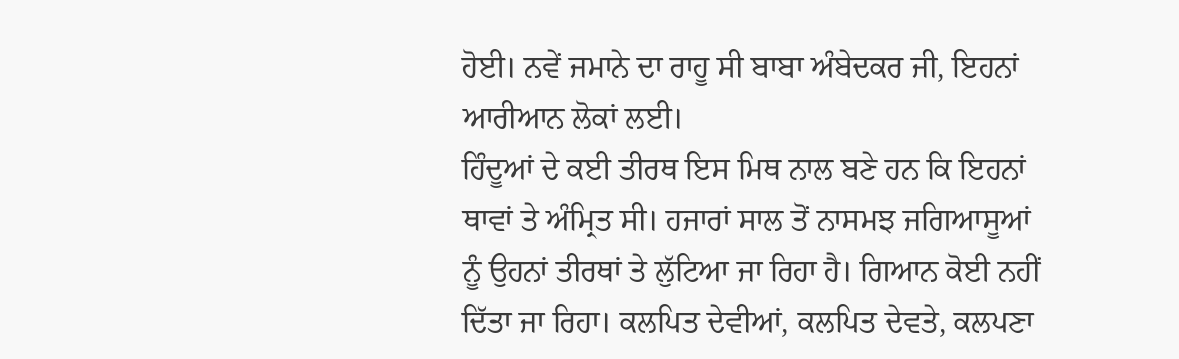ਹੋਈ। ਨਵੇਂ ਜਮਾਨੇ ਦਾ ਰਾਹੂ ਸੀ ਬਾਬਾ ਅੰਬੇਦਕਰ ਜੀ, ਇਹਨਾਂ ਆਰੀਆਨ ਲੋਕਾਂ ਲਈ।
ਹਿੰਦੂਆਂ ਦੇ ਕਈ ਤੀਰਥ ਇਸ ਮਿਥ ਨਾਲ ਬਣੇ ਹਨ ਕਿ ਇਹਨਾਂ ਥਾਵਾਂ ਤੇ ਅੰਮ੍ਰਿਤ ਸੀ। ਹਜਾਰਾਂ ਸਾਲ ਤੋਂ ਨਾਸਮਝ ਜਗਿਆਸੂਆਂ ਨੂੰ ਉਹਨਾਂ ਤੀਰਥਾਂ ਤੇ ਲੁੱਟਿਆ ਜਾ ਰਿਹਾ ਹੈ। ਗਿਆਨ ਕੋਈ ਨਹੀਂ ਦਿੱਤਾ ਜਾ ਰਿਹਾ। ਕਲਪਿਤ ਦੇਵੀਆਂ, ਕਲਪਿਤ ਦੇਵਤੇ, ਕਲਪਣਾ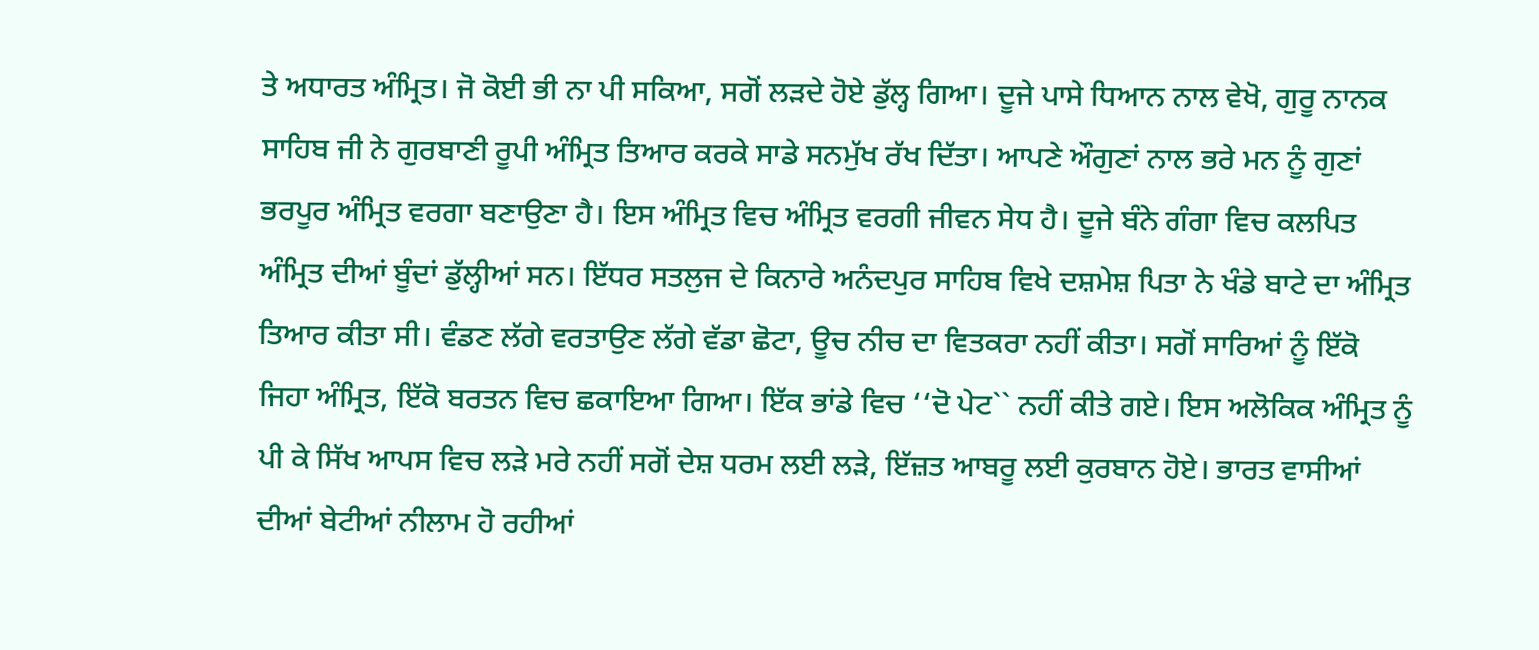ਤੇ ਅਧਾਰਤ ਅੰਮ੍ਰਿਤ। ਜੋ ਕੋਈ ਭੀ ਨਾ ਪੀ ਸਕਿਆ, ਸਗੋਂ ਲੜਦੇ ਹੋਏ ਡੁੱਲ੍ਹ ਗਿਆ। ਦੂਜੇ ਪਾਸੇ ਧਿਆਨ ਨਾਲ ਵੇਖੋ, ਗੁਰੂ ਨਾਨਕ ਸਾਹਿਬ ਜੀ ਨੇ ਗੁਰਬਾਣੀ ਰੂਪੀ ਅੰਮ੍ਰਿਤ ਤਿਆਰ ਕਰਕੇ ਸਾਡੇ ਸਨਮੁੱਖ ਰੱਖ ਦਿੱਤਾ। ਆਪਣੇ ਔਗੁਣਾਂ ਨਾਲ ਭਰੇ ਮਨ ਨੂੰ ਗੁਣਾਂ ਭਰਪੂਰ ਅੰਮ੍ਰਿਤ ਵਰਗਾ ਬਣਾਉਣਾ ਹੈ। ਇਸ ਅੰਮ੍ਰਿਤ ਵਿਚ ਅੰਮ੍ਰਿਤ ਵਰਗੀ ਜੀਵਨ ਸੇਧ ਹੈ। ਦੂਜੇ ਬੰਨੇ ਗੰਗਾ ਵਿਚ ਕਲਪਿਤ ਅੰਮ੍ਰਿਤ ਦੀਆਂ ਬੂੰਦਾਂ ਡੁੱਲ੍ਹੀਆਂ ਸਨ। ਇੱਧਰ ਸਤਲੁਜ ਦੇ ਕਿਨਾਰੇ ਅਨੰਦਪੁਰ ਸਾਹਿਬ ਵਿਖੇ ਦਸ਼ਮੇਸ਼ ਪਿਤਾ ਨੇ ਖੰਡੇ ਬਾਟੇ ਦਾ ਅੰਮ੍ਰਿਤ ਤਿਆਰ ਕੀਤਾ ਸੀ। ਵੰਡਣ ਲੱਗੇ ਵਰਤਾਉਣ ਲੱਗੇ ਵੱਡਾ ਛੋਟਾ, ਊਚ ਨੀਚ ਦਾ ਵਿਤਕਰਾ ਨਹੀਂ ਕੀਤਾ। ਸਗੋਂ ਸਾਰਿਆਂ ਨੂੰ ਇੱਕੋ ਜਿਹਾ ਅੰਮ੍ਰਿਤ, ਇੱਕੋ ਬਰਤਨ ਵਿਚ ਛਕਾਇਆ ਗਿਆ। ਇੱਕ ਭਾਂਡੇ ਵਿਚ ‘‘ਦੋ ਪੇਟ`` ਨਹੀਂ ਕੀਤੇ ਗਏ। ਇਸ ਅਲੋਕਿਕ ਅੰਮ੍ਰਿਤ ਨੂੰ ਪੀ ਕੇ ਸਿੱਖ ਆਪਸ ਵਿਚ ਲੜੇ ਮਰੇ ਨਹੀਂ ਸਗੋਂ ਦੇਸ਼ ਧਰਮ ਲਈ ਲੜੇ, ਇੱਜ਼ਤ ਆਬਰੂ ਲਈ ਕੁਰਬਾਨ ਹੋਏ। ਭਾਰਤ ਵਾਸੀਆਂ ਦੀਆਂ ਬੇਟੀਆਂ ਨੀਲਾਮ ਹੋ ਰਹੀਆਂ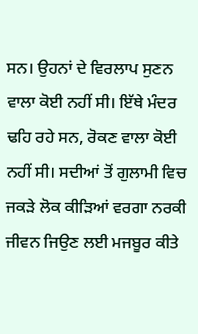ਸਨ। ਉਹਨਾਂ ਦੇ ਵਿਰਲਾਪ ਸੁਣਨ ਵਾਲਾ ਕੋਈ ਨਹੀਂ ਸੀ। ਇੱਥੇ ਮੰਦਰ ਢਹਿ ਰਹੇ ਸਨ, ਰੋਕਣ ਵਾਲਾ ਕੋਈ ਨਹੀਂ ਸੀ। ਸਦੀਆਂ ਤੋਂ ਗੁਲਾਮੀ ਵਿਚ ਜਕੜੇ ਲੋਕ ਕੀੜਿਆਂ ਵਰਗਾ ਨਰਕੀ ਜੀਵਨ ਜਿਉਣ ਲਈ ਮਜਬੂਰ ਕੀਤੇ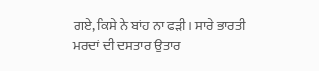ਗਏ, ਕਿਸੇ ਨੇ ਬਾਂਹ ਨਾ ਫੜੀ। ਸਾਰੇ ਭਾਰਤੀ ਮਰਦਾਂ ਦੀ ਦਸਤਾਰ ਉਤਾਰ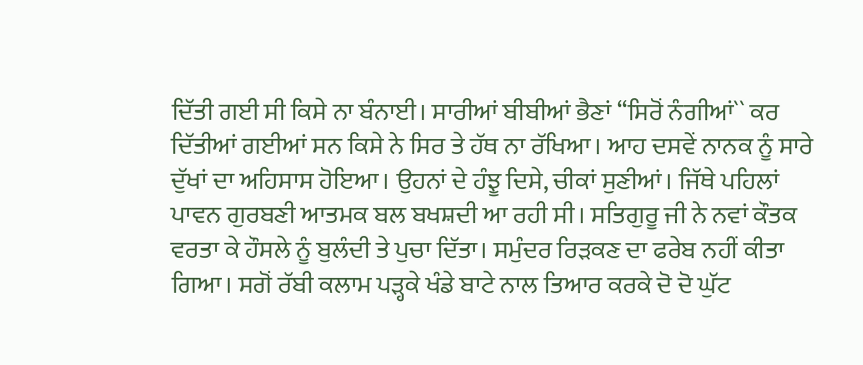ਦਿੱਤੀ ਗਈ ਸੀ ਕਿਸੇ ਨਾ ਬੰਨਾਈ। ਸਾਰੀਆਂ ਬੀਬੀਆਂ ਭੈਣਾਂ ‘‘ਸਿਰੋਂ ਨੰਗੀਆਂ`` ਕਰ ਦਿੱਤੀਆਂ ਗਈਆਂ ਸਨ ਕਿਸੇ ਨੇ ਸਿਰ ਤੇ ਹੱਥ ਨਾ ਰੱਖਿਆ। ਆਹ ਦਸਵੇਂ ਨਾਨਕ ਨੂੰ ਸਾਰੇ ਦੁੱਖਾਂ ਦਾ ਅਹਿਸਾਸ ਹੋਇਆ। ਉਹਨਾਂ ਦੇ ਹੰਝੂ ਦਿਸੇ, ਚੀਕਾਂ ਸੁਣੀਆਂ। ਜਿੱਥੇ ਪਹਿਲਾਂ ਪਾਵਨ ਗੁਰਬਣੀ ਆਤਮਕ ਬਲ ਬਖਸ਼ਦੀ ਆ ਰਹੀ ਸੀ। ਸਤਿਗੁਰੂ ਜੀ ਨੇ ਨਵਾਂ ਕੌਤਕ ਵਰਤਾ ਕੇ ਹੌਸਲੇ ਨੂੰ ਬੁਲੰਦੀ ਤੇ ਪੁਚਾ ਦਿੱਤਾ। ਸਮੁੰਦਰ ਰਿੜਕਣ ਦਾ ਫਰੇਬ ਨਹੀਂ ਕੀਤਾ ਗਿਆ। ਸਗੋਂ ਰੱਬੀ ਕਲਾਮ ਪੜ੍ਹਕੇ ਖੰਡੇ ਬਾਟੇ ਨਾਲ ਤਿਆਰ ਕਰਕੇ ਦੋ ਦੋ ਘੁੱਟ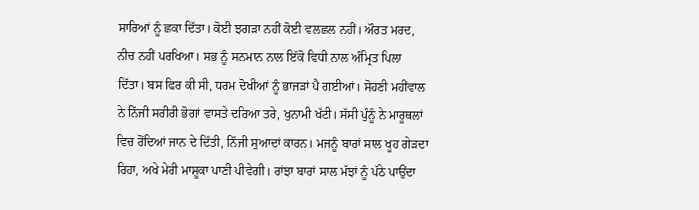ਸਾਰਿਆਂ ਨੂੰ ਛਕਾ ਦਿੱਤਾ। ਕੋਈ ਝਗੜਾ ਨਹੀਂ ਕੋਈ ਵਲਛਲ ਨਹੀਂ। ਔਰਤ ਮਰਦ, ਨੀਚ ਨਹੀਂ ਪਰਖਿਆ। ਸਭ ਨੂੰ ਸਨਮਾਨ ਨਾਲ ਇੱਕੋ ਵਿਧੀ ਨਾਲ ਅੰਮ੍ਰਿਤ ਪਿਲਾ ਦਿੱਤਾ। ਬਸ ਫਿਰ ਕੀ ਸੀ, ਧਰਮ ਦੋਖੀਆਂ ਨੂੰ ਭਾਜੜਾਂ ਪੈ ਗਈਆਂ। ਸੋਹਣੀ ਮਹੀਂਵਾਲ ਨੇ ਨਿੱਜੀ ਸਰੀਰੀ ਭੋਗਾਂ ਵਾਸਤੇ ਦਰਿਆ ਤਰੇ, ਖੁਨਾਮੀ ਖੱਟੀ। ਸੱਸੀ ਪੁੰਨੂੰ ਨੇ ਮਾਰੂਥਲਾਂ ਵਿਚ ਰੋਂਦਿਆਂ ਜਾਨ ਦੇ ਦਿੱਤੀ, ਨਿੱਜੀ ਸੁਆਦਾਂ ਕਾਰਨ। ਮਜਨੂੰ ਬਾਰਾਂ ਸਾਲ ਖੂਹ ਗੇੜਦਾ ਰਿਹਾ, ਅਖੇ ਮੇਰੀ ਮਾਸ਼ੂਕਾ ਪਾਣੀ ਪੀਵੇਗੀ। ਰਾਂਝਾ ਬਾਰਾਂ ਸਾਲ ਮੱਝਾਂ ਨੂੰ ਪੱਠੇ ਪਾਉਂਦਾ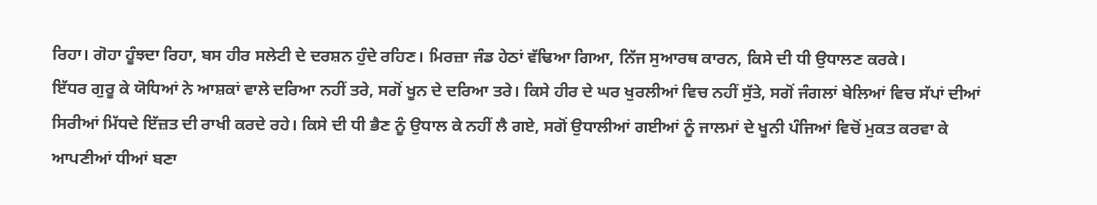ਰਿਹਾ। ਗੋਹਾ ਹੂੰਝਦਾ ਰਿਹਾ, ਬਸ ਹੀਰ ਸਲੇਟੀ ਦੇ ਦਰਸ਼ਨ ਹੁੰਦੇ ਰਹਿਣ। ਮਿਰਜ਼ਾ ਜੰਡ ਹੇਠਾਂ ਵੱਢਿਆ ਗਿਆ, ਨਿੱਜ ਸੁਆਰਥ ਕਾਰਨ, ਕਿਸੇ ਦੀ ਧੀ ਉਧਾਲਣ ਕਰਕੇ।
ਇੱਧਰ ਗੁਰੂ ਕੇ ਯੋਧਿਆਂ ਨੇ ਆਸ਼ਕਾਂ ਵਾਲੇ ਦਰਿਆ ਨਹੀਂ ਤਰੇ, ਸਗੋਂ ਖੂਨ ਦੇ ਦਰਿਆ ਤਰੇ। ਕਿਸੇ ਹੀਰ ਦੇ ਘਰ ਖੁਰਲੀਆਂ ਵਿਚ ਨਹੀਂ ਸੁੱਤੇ, ਸਗੋਂ ਜੰਗਲਾਂ ਬੇਲਿਆਂ ਵਿਚ ਸੱਪਾਂ ਦੀਆਂ ਸਿਰੀਆਂ ਮਿੱਧਦੇ ਇੱਜ਼ਤ ਦੀ ਰਾਖੀ ਕਰਦੇ ਰਹੇ। ਕਿਸੇ ਦੀ ਧੀ ਭੈਣ ਨੂੰ ਉਧਾਲ ਕੇ ਨਹੀਂ ਲੈ ਗਏ, ਸਗੋਂ ਉਧਾਲੀਆਂ ਗਈਆਂ ਨੂੰ ਜਾਲਮਾਂ ਦੇ ਖੂਨੀ ਪੰਜਿਆਂ ਵਿਚੋਂ ਮੁਕਤ ਕਰਵਾ ਕੇ ਆਪਣੀਆਂ ਧੀਆਂ ਬਣਾ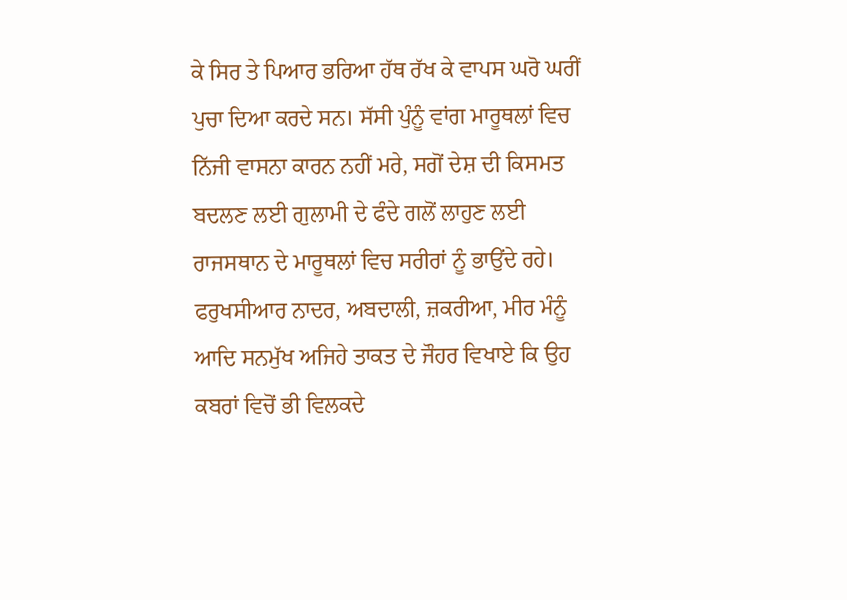ਕੇ ਸਿਰ ਤੇ ਪਿਆਰ ਭਰਿਆ ਹੱਥ ਰੱਖ ਕੇ ਵਾਪਸ ਘਰੋ ਘਰੀਂ ਪੁਚਾ ਦਿਆ ਕਰਦੇ ਸਨ। ਸੱਸੀ ਪੁੰਨੂੰ ਵਾਂਗ ਮਾਰੂਥਲਾਂ ਵਿਚ ਨਿੱਜੀ ਵਾਸਨਾ ਕਾਰਨ ਨਹੀਂ ਮਰੇ, ਸਗੋਂ ਦੇਸ਼ ਦੀ ਕਿਸਮਤ ਬਦਲਣ ਲਈ ਗੁਲਾਮੀ ਦੇ ਫੰਦੇ ਗਲੋਂ ਲਾਹੁਣ ਲਈ ਰਾਜਸਥਾਨ ਦੇ ਮਾਰੂਥਲਾਂ ਵਿਚ ਸਰੀਰਾਂ ਨੂੰ ਭਾਉਂਦੇ ਰਹੇ। ਫਰੁਖਸੀਆਰ ਨਾਦਰ, ਅਬਦਾਲੀ, ਜ਼ਕਰੀਆ, ਮੀਰ ਮੰਨੂੰ ਆਦਿ ਸਨਮੁੱਖ ਅਜਿਹੇ ਤਾਕਤ ਦੇ ਜੌਹਰ ਵਿਖਾਏ ਕਿ ਉਹ ਕਬਰਾਂ ਵਿਚੋਂ ਭੀ ਵਿਲਕਦੇ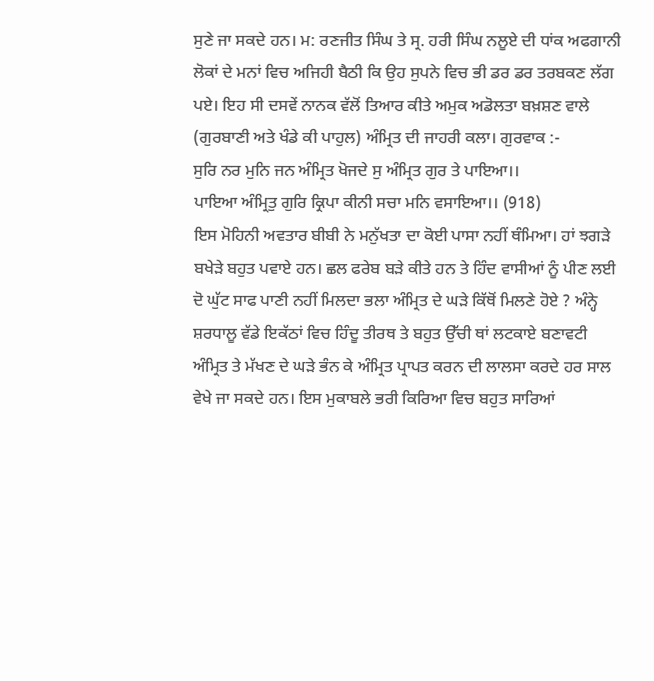ਸੁਣੇ ਜਾ ਸਕਦੇ ਹਨ। ਮ: ਰਣਜੀਤ ਸਿੰਘ ਤੇ ਸ੍ਰ. ਹਰੀ ਸਿੰਘ ਨਲੂਏ ਦੀ ਧਾਂਕ ਅਫਗਾਨੀ ਲੋਕਾਂ ਦੇ ਮਨਾਂ ਵਿਚ ਅਜਿਹੀ ਬੈਠੀ ਕਿ ਉਹ ਸੁਪਨੇ ਵਿਚ ਭੀ ਡਰ ਡਰ ਤਰਬਕਣ ਲੱਗ ਪਏ। ਇਹ ਸੀ ਦਸਵੇਂ ਨਾਨਕ ਵੱਲੋਂ ਤਿਆਰ ਕੀਤੇ ਅਮੁਕ ਅਡੋਲਤਾ ਬਖ਼ਸ਼ਣ ਵਾਲੇ (ਗੁਰਬਾਣੀ ਅਤੇ ਖੰਡੇ ਕੀ ਪਾਹੁਲ) ਅੰਮ੍ਰਿਤ ਦੀ ਜਾਹਰੀ ਕਲਾ। ਗੁਰਵਾਕ :-
ਸੁਰਿ ਨਰ ਮੁਨਿ ਜਨ ਅੰਮ੍ਰਿਤ ਖੋਜਦੇ ਸੁ ਅੰਮ੍ਰਿਤ ਗੁਰ ਤੇ ਪਾਇਆ।।
ਪਾਇਆ ਅੰਮ੍ਰਿਤੁ ਗੁਰਿ ਕ੍ਰਿਪਾ ਕੀਨੀ ਸਚਾ ਮਨਿ ਵਸਾਇਆ।। (918)
ਇਸ ਮੋਹਿਨੀ ਅਵਤਾਰ ਬੀਬੀ ਨੇ ਮਨੁੱਖਤਾ ਦਾ ਕੋਈ ਪਾਸਾ ਨਹੀਂ ਥੰਮਿਆ। ਹਾਂ ਝਗੜੇ ਬਖੇੜੇ ਬਹੁਤ ਪਵਾਏ ਹਨ। ਛਲ ਫਰੇਬ ਬੜੇ ਕੀਤੇ ਹਨ ਤੇ ਹਿੰਦ ਵਾਸੀਆਂ ਨੂੰ ਪੀਣ ਲਈ ਦੋ ਘੁੱਟ ਸਾਫ ਪਾਣੀ ਨਹੀਂ ਮਿਲਦਾ ਭਲਾ ਅੰਮ੍ਰਿਤ ਦੇ ਘੜੇ ਕਿੱਥੋਂ ਮਿਲਣੇ ਹੋਏ ? ਅੰਨ੍ਹੇ ਸ਼ਰਧਾਲੂ ਵੱਡੇ ਇਕੱਠਾਂ ਵਿਚ ਹਿੰਦੂ ਤੀਰਥ ਤੇ ਬਹੁਤ ਉੱਚੀ ਥਾਂ ਲਟਕਾਏ ਬਣਾਵਟੀ ਅੰਮ੍ਰਿਤ ਤੇ ਮੱਖਣ ਦੇ ਘੜੇ ਭੰਨ ਕੇ ਅੰਮ੍ਰਿਤ ਪ੍ਰਾਪਤ ਕਰਨ ਦੀ ਲਾਲਸਾ ਕਰਦੇ ਹਰ ਸਾਲ ਵੇਖੇ ਜਾ ਸਕਦੇ ਹਨ। ਇਸ ਮੁਕਾਬਲੇ ਭਰੀ ਕਿਰਿਆ ਵਿਚ ਬਹੁਤ ਸਾਰਿਆਂ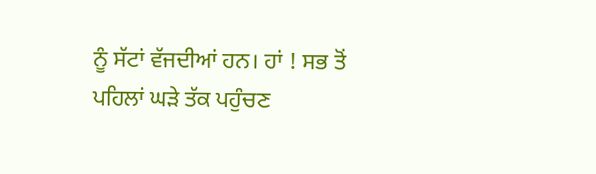ਨੂੰ ਸੱਟਾਂ ਵੱਜਦੀਆਂ ਹਨ। ਹਾਂ ! ਸਭ ਤੋਂ ਪਹਿਲਾਂ ਘੜੇ ਤੱਕ ਪਹੁੰਚਣ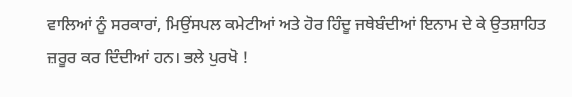ਵਾਲਿਆਂ ਨੂੰ ਸਰਕਾਰਾਂ, ਮਿਉਂਸਪਲ ਕਮੇਟੀਆਂ ਅਤੇ ਹੋਰ ਹਿੰਦੂ ਜਥੇਬੰਦੀਆਂ ਇਨਾਮ ਦੇ ਕੇ ਉਤਸ਼ਾਹਿਤ ਜ਼ਰੂਰ ਕਰ ਦਿੰਦੀਆਂ ਹਨ। ਭਲੇ ਪੁਰਖੋ !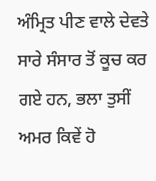ਅੰਮ੍ਰਿਤ ਪੀਣ ਵਾਲੇ ਦੇਵਤੇ ਸਾਰੇ ਸੰਸਾਰ ਤੋਂ ਕੂਚ ਕਰ ਗਏ ਹਨ, ਭਲਾ ਤੁਸੀਂ ਅਮਰ ਕਿਵੇਂ ਹੋ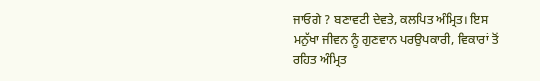ਜਾਓਗੇ ? ਬਣਾਵਟੀ ਦੇਵਤੇ, ਕਲਪਿਤ ਅੰਮ੍ਰਿਤ। ਇਸ ਮਨੁੱਖਾ ਜੀਵਨ ਨੂੰ ਗੁਣਵਾਨ ਪਰਉਪਕਾਰੀ, ਵਿਕਾਰਾਂ ਤੋਂ ਰਹਿਤ ਅੰਮ੍ਰਿਤ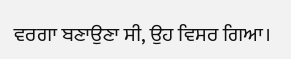ਵਰਗਾ ਬਣਾਉਣਾ ਸੀ, ਉਹ ਵਿਸਰ ਗਿਆ।